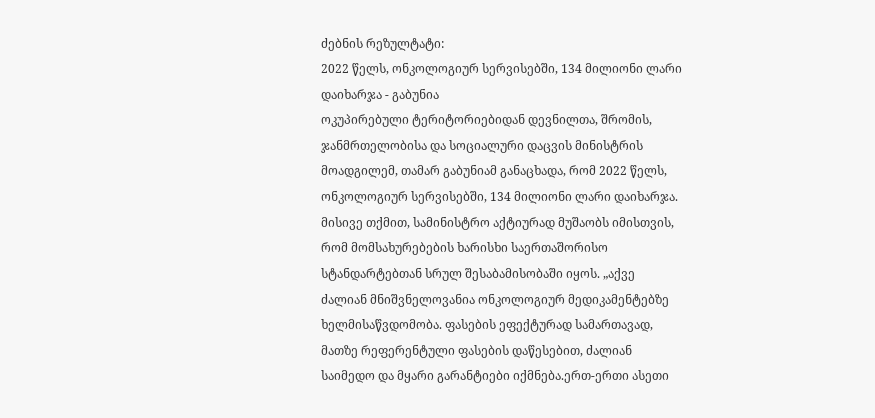ძებნის რეზულტატი:
2022 წელს, ონკოლოგიურ სერვისებში, 134 მილიონი ლარი დაიხარჯა - გაბუნია
ოკუპირებული ტერიტორიებიდან დევნილთა, შრომის, ჯანმრთელობისა და სოციალური დაცვის მინისტრის მოადგილემ, თამარ გაბუნიამ განაცხადა, რომ 2022 წელს, ონკოლოგიურ სერვისებში, 134 მილიონი ლარი დაიხარჯა. მისივე თქმით, სამინისტრო აქტიურად მუშაობს იმისთვის, რომ მომსახურებების ხარისხი საერთაშორისო სტანდარტებთან სრულ შესაბამისობაში იყოს. „აქვე ძალიან მნიშვნელოვანია ონკოლოგიურ მედიკამენტებზე ხელმისაწვდომობა. ფასების ეფექტურად სამართავად, მათზე რეფერენტული ფასების დაწესებით, ძალიან საიმედო და მყარი გარანტიები იქმნება.ერთ-ერთი ასეთი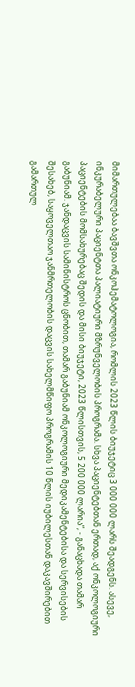მიმართულებაა ბავშვთა ონკოჰემატოლოგია, რომლის 2023 წლის ბიუჯეტიც 3 000 000 ლარს შეადგენს. ასევე, ინკურაბელური პაციენტთა პალიატიური მზრუნველობის პროგრამა. სხვა პაციენტებთან ერთად, აქ ონკოლოგიური პაციენტების მომსახურებაც შედის და მისი ბიუჯეტი, 2023 წლისთვის, 5 200 000 ლარია“, - განაცხადა თამარ გაბუნიამ. ჯანდაცვის სამინისტროს ცნობით, თამარ გაბუნიამ ონკოლოგიური მედიკამენტებისა და სერვისების შესახებ, საყოველთაო ჯანმრთელობის დაცვის სახელმწიფო პროგრამის 10 წლის იუბილესთან დაკავშირებით გამართულ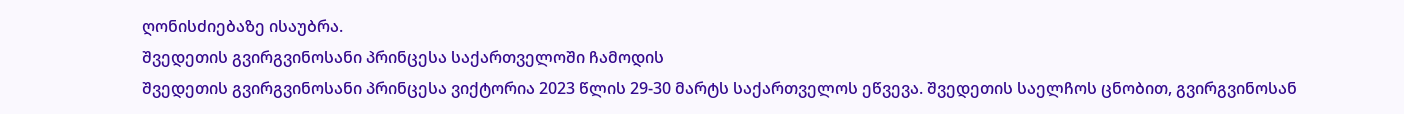ღონისძიებაზე ისაუბრა.
შვედეთის გვირგვინოსანი პრინცესა საქართველოში ჩამოდის
შვედეთის გვირგვინოსანი პრინცესა ვიქტორია 2023 წლის 29-30 მარტს საქართველოს ეწვევა. შვედეთის საელჩოს ცნობით, გვირგვინოსან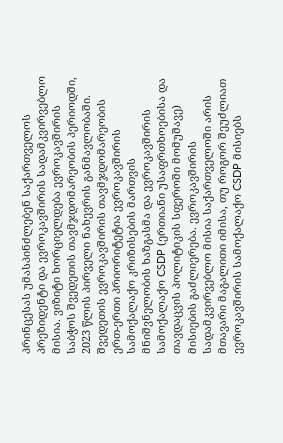პრინცესას უმასპინძლებენ საქართველოს პრეზიდენტი და ევროკავშირის სადამკვირვებლო მისია. ვიზიტი ხორციელდება ევროკავშირის საბჭოს შვედეთის თავმჯდომარეობის პერიოდში, 2023 წლის პირველი ნახევრის განმავლობაში. შვედეთის ევროკავშირის თავმჯდომარეობის ერთ-ერთი პრიორიტეტია ევროკავშირის სამოქალაქო კრიზისების მართვის მნიშვნელობის ხაზგასმა და ევროკავშირის სამოქალაქო CSDP (ერთიანი უსაფრთხოებისა და თავდაცვის პოლიტიკის სფეროში მომუშავე) მისიების გაძლიერება. ევროკავშირის სადამკვირვებლო მისია საქართველოში არის მთავარი მაგალითი იმისა, თუ როგორ შეუძლიათ ევროკავშირის სამოქალაქო CSDP მისიებს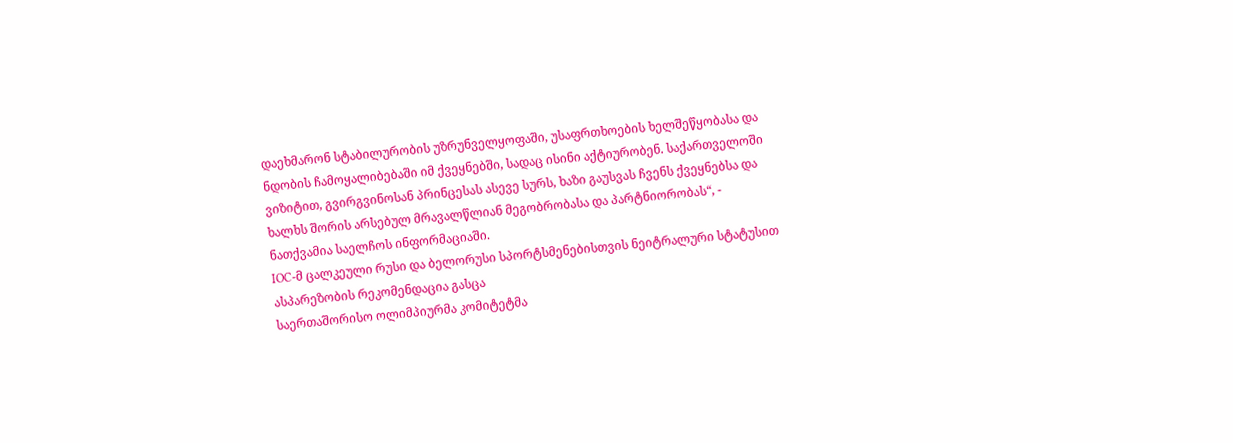დაეხმარონ სტაბილურობის უზრუნველყოფაში, უსაფრთხოების ხელშეწყობასა და ნდობის ჩამოყალიბებაში იმ ქვეყნებში, სადაც ისინი აქტიურობენ. საქართველოში ვიზიტით, გვირგვინოსან პრინცესას ასევე სურს, ხაზი გაუსვას ჩვენს ქვეყნებსა და ხალხს შორის არსებულ მრავალწლიან მეგობრობასა და პარტნიორობას“, - ნათქვამია საელჩოს ინფორმაციაში.
IOC-მ ცალკეული რუსი და ბელორუსი სპორტსმენებისთვის ნეიტრალური სტატუსით ასპარეზობის რეკომენდაცია გასცა
საერთაშორისო ოლიმპიურმა კომიტეტმა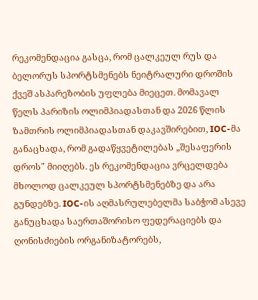რეკომენდაცია გასცა, რომ ცალკეულ რუს და ბელორუს სპორტსმენებს ნეიტრალური დროშის ქვეშ ასპარეზობის უფლება მიეცეთ. მომავალ წელს პარიზის ოლიმპიადასთან და 2026 წლის ზამთრის ოლიმპიადასთან დაკავშირებით, IOC-მა განაცხადა, რომ გადაწყვეტილებას „შესაფერის დროს" მიიღებს. ეს რეკომენდაცია ვრცელდება მხოლოდ ცალკეულ სპორტსმენებზე და არა გუნდებზე. IOC-ის აღმასრულებელმა საბჭომ ასევე განუცხადა საერთაშორისო ფედერაციებს და ღონისძიების ორგანიზატორებს,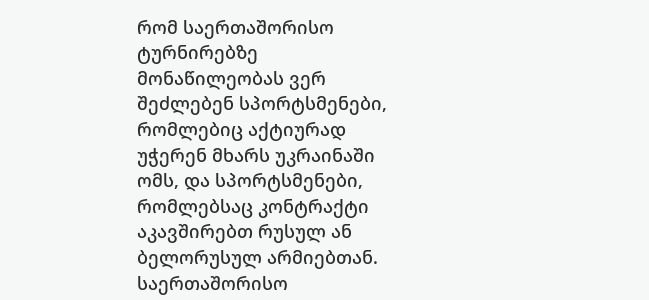რომ საერთაშორისო ტურნირებზე მონაწილეობას ვერ შეძლებენ სპორტსმენები, რომლებიც აქტიურად უჭერენ მხარს უკრაინაში ომს, და სპორტსმენები, რომლებსაც კონტრაქტი აკავშირებთ რუსულ ან ბელორუსულ არმიებთან. საერთაშორისო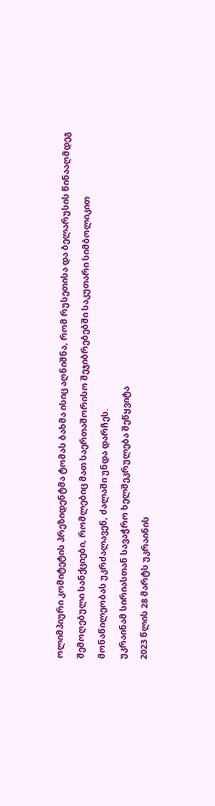ოლიმპიური კომიტეტის პრეზიდენტმა ტომას ბახმა ისიც აღნიშნა, რომ რუსეთისა და ბელარუსის წინააღმდეგ შემოღებული სანქციები, რომლებიც მათ საერთაშორისო შეჯიბრებებში საკუთარი სიმბოლიკით მონაწილეობას უკრძალავენ, ძალაში უნდა დარჩეს.
უკრაინამ სირიასთან სავაჭრო ხელშეკრულება შეწყვიტა
2023 წლის 28 მარტს უკრაინის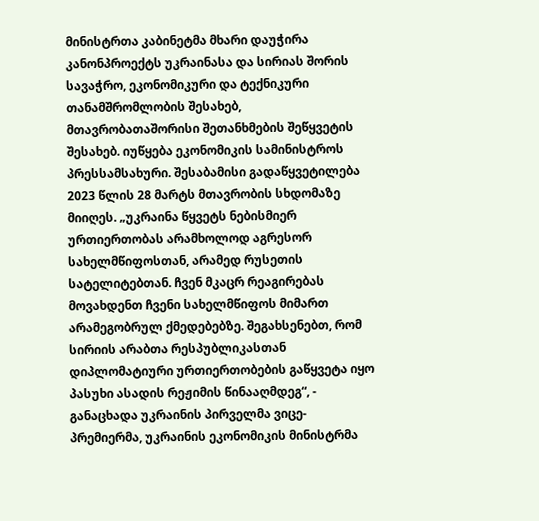მინისტრთა კაბინეტმა მხარი დაუჭირა კანონპროექტს უკრაინასა და სირიას შორის სავაჭრო, ეკონომიკური და ტექნიკური თანამშრომლობის შესახებ, მთავრობათაშორისი შეთანხმების შეწყვეტის შესახებ. იუწყება ეკონომიკის სამინისტროს პრესსამსახური. შესაბამისი გადაწყვეტილება 2023 წლის 28 მარტს მთავრობის სხდომაზე მიიღეს. „უკრაინა წყვეტს ნებისმიერ ურთიერთობას არამხოლოდ აგრესორ სახელმწიფოსთან, არამედ რუსეთის სატელიტებთან. ჩვენ მკაცრ რეაგირებას მოვახდენთ ჩვენი სახელმწიფოს მიმართ არამეგობრულ ქმედებებზე. შეგახსენებთ, რომ სირიის არაბთა რესპუბლიკასთან დიპლომატიური ურთიერთობების გაწყვეტა იყო პასუხი ასადის რეჟიმის წინააღმდეგ“, - განაცხადა უკრაინის პირველმა ვიცე-პრემიერმა, უკრაინის ეკონომიკის მინისტრმა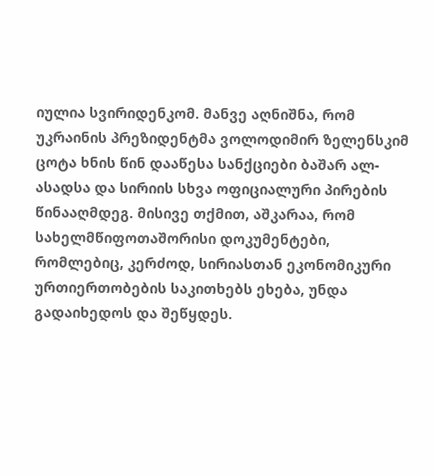იულია სვირიდენკომ. მანვე აღნიშნა, რომ უკრაინის პრეზიდენტმა ვოლოდიმირ ზელენსკიმ ცოტა ხნის წინ დააწესა სანქციები ბაშარ ალ-ასადსა და სირიის სხვა ოფიციალური პირების წინააღმდეგ. მისივე თქმით, აშკარაა, რომ სახელმწიფოთაშორისი დოკუმენტები, რომლებიც, კერძოდ, სირიასთან ეკონომიკური ურთიერთობების საკითხებს ეხება, უნდა გადაიხედოს და შეწყდეს.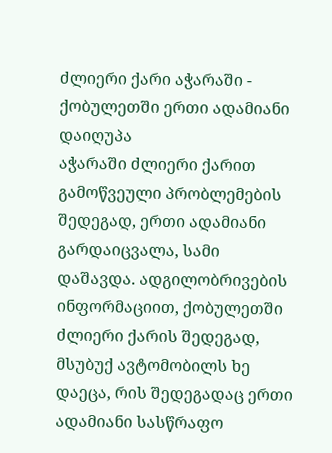ძლიერი ქარი აჭარაში - ქობულეთში ერთი ადამიანი დაიღუპა
აჭარაში ძლიერი ქარით გამოწვეული პრობლემების შედეგად, ერთი ადამიანი გარდაიცვალა, სამი დაშავდა. ადგილობრივების ინფორმაციით, ქობულეთში ძლიერი ქარის შედეგად, მსუბუქ ავტომობილს ხე დაეცა, რის შედეგადაც ერთი ადამიანი სასწრაფო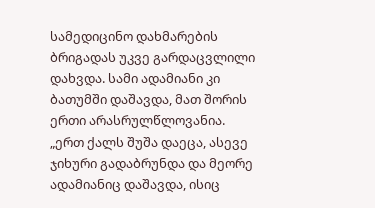სამედიცინო დახმარების ბრიგადას უკვე გარდაცვლილი დახვდა. სამი ადამიანი კი ბათუმში დაშავდა, მათ შორის ერთი არასრულწლოვანია. „ერთ ქალს შუშა დაეცა, ასევე ჯიხური გადაბრუნდა და მეორე ადამიანიც დაშავდა, ისიც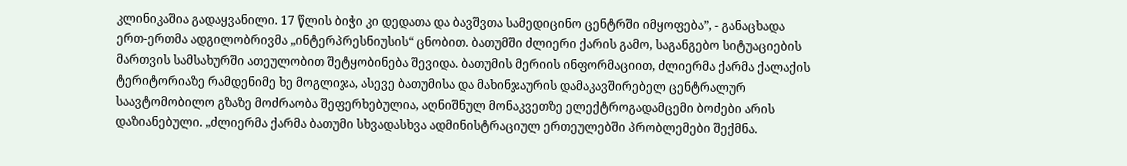კლინიკაშია გადაყვანილი. 17 წლის ბიჭი კი დედათა და ბავშვთა სამედიცინო ცენტრში იმყოფება”, - განაცხადა ერთ-ერთმა ადგილობრივმა „ინტერპრესნიუსის“ ცნობით. ბათუმში ძლიერი ქარის გამო, საგანგებო სიტუაციების მართვის სამსახურში ათეულობით შეტყობინება შევიდა. ბათუმის მერიის ინფორმაციით, ძლიერმა ქარმა ქალაქის ტერიტორიაზე რამდენიმე ხე მოგლიჯა, ასევე ბათუმისა და მახინჯაურის დამაკავშირებელ ცენტრალურ საავტომობილო გზაზე მოძრაობა შეფერხებულია, აღნიშნულ მონაკვეთზე ელექტროგადამცემი ბოძები არის დაზიანებული. „ძლიერმა ქარმა ბათუმი სხვადასხვა ადმინისტრაციულ ერთეულებში პრობლემები შექმნა.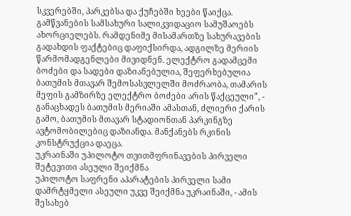სკვერებში, პარკებსა და ქუჩებში ხეები წაიქცა. გამწვანების სამსახური სალიკვიდაციო სამუშაოებს ახორციელებს. რამდენიმე მისამართზე სახურავების გადახდის ფაქტებიც დაფიქსირდა, ადგილზე მერიის წარმომადგენლები მივიდნენ. ელექტრო გადამცემი ბოძები და სადები დაზიანებულია, შეფერხებულია ბათუმის მთავარ შემოსასვლელში მოძრაობა, თამარის მეფის გამზირზე ელექტრო ბოძები არის წაქცეული”, - განაცხადეს ბათუმის მერიაში ამასთან, ძლიერი ქარის გამო, ბათუმის მთავარ სტადიონთან პარკინგზე ავტომობილებიც დაზიანდა. მანქანებს რკინის კონსტრუქცია დაეცა.
უკრაინაში უპილოტო თვითმფრინავების პირველი შეტევითი ასეული შეიქმნა
უპილოტო საფრენი აპარატების პირველი სამი დამრტყმელი ასეული უკვე შეიქმნა უკრაინაში, - ამის შესახებ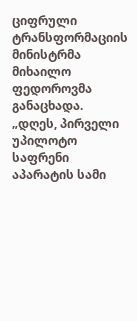ციფრული ტრანსფორმაციის მინისტრმა მიხაილო ფედოროვმა განაცხადა. „დღეს, პირველი უპილოტო საფრენი აპარატის სამი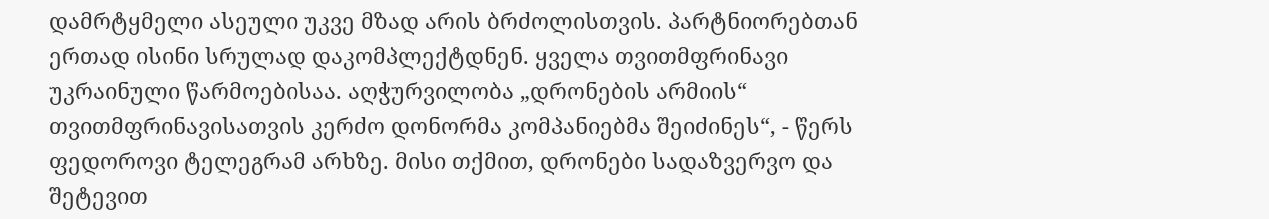დამრტყმელი ასეული უკვე მზად არის ბრძოლისთვის. პარტნიორებთან ერთად ისინი სრულად დაკომპლექტდნენ. ყველა თვითმფრინავი უკრაინული წარმოებისაა. აღჭურვილობა „დრონების არმიის“ თვითმფრინავისათვის კერძო დონორმა კომპანიებმა შეიძინეს“, - წერს ფედოროვი ტელეგრამ არხზე. მისი თქმით, დრონები სადაზვერვო და შეტევით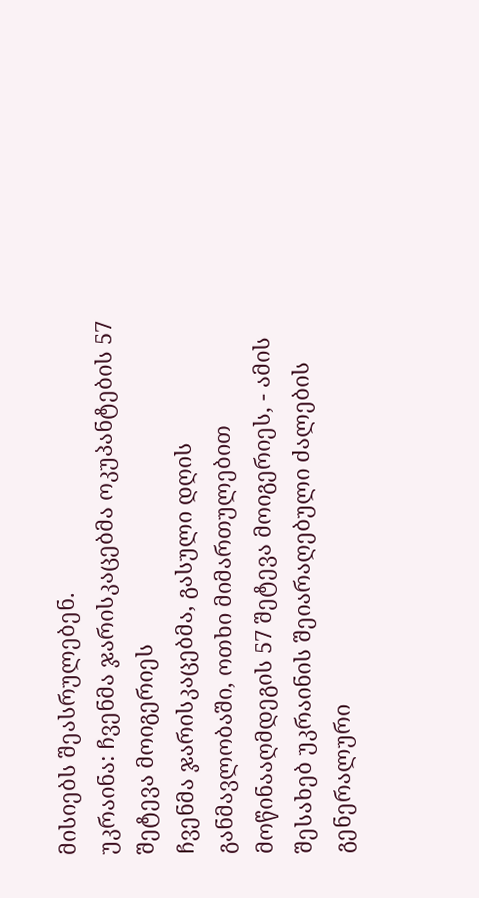მისიებს შეასრულებენ.
უკრაინა: ჩვენმა ჯარისკაცებმა ოკუპანტების 57 შეტევა მოიგერიეს
ჩვენმა ჯარისკაცებმა, გასული დღის განმავლობაში, ოთხი მიმართულებით მოწინააღმდეგის 57 შეტევა მოიგერიეს, - ამის შესახებ უკრაინის შეიარაღებული ძალების გენერალური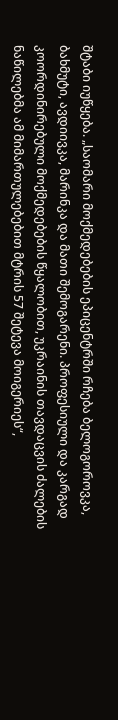შტაბი იუწყება. „საომარი მოქმედებების ეპიცენტრში რჩება ბელოგოროვკა, ბახმუტი, ავდიივკა, მარინკა და მათი შემოგარენი. პროფესიული და კარგად კოორდინირებული მოქმედებების წყალობით, უკრაინის თავდაცვის ძალების ნაწილებმა ამ მიმართულებებით მტრის 57 შეტევა მოიგერიეს“,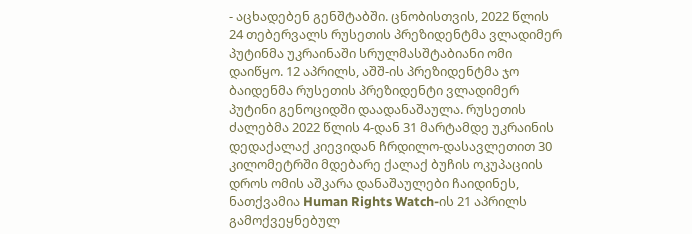- აცხადებენ გენშტაბში. ცნობისთვის, 2022 წლის 24 თებერვალს რუსეთის პრეზიდენტმა ვლადიმერ პუტინმა უკრაინაში სრულმასშტაბიანი ომი დაიწყო. 12 აპრილს, აშშ-ის პრეზიდენტმა ჯო ბაიდენმა რუსეთის პრეზიდენტი ვლადიმერ პუტინი გენოციდში დაადანაშაულა. რუსეთის ძალებმა 2022 წლის 4-დან 31 მარტამდე უკრაინის დედაქალაქ კიევიდან ჩრდილო-დასავლეთით 30 კილომეტრში მდებარე ქალაქ ბუჩის ოკუპაციის დროს ომის აშკარა დანაშაულები ჩაიდინეს, ნათქვამია Human Rights Watch-ის 21 აპრილს გამოქვეყნებულ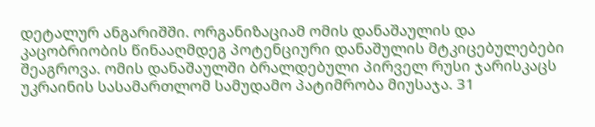დეტალურ ანგარიშში. ორგანიზაციამ ომის დანაშაულის და კაცობრიობის წინააღმდეგ პოტენციური დანაშულის მტკიცებულებები შეაგროვა. ომის დანაშაულში ბრალდებული პირველ რუსი ჯარისკაცს უკრაინის სასამართლომ სამუდამო პატიმრობა მიუსაჯა. 31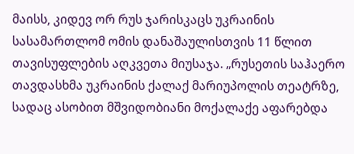მაისს, კიდევ ორ რუს ჯარისკაცს უკრაინის სასამართლომ ომის დანაშაულისთვის 11 წლით თავისუფლების აღკვეთა მიუსაჯა. „რუსეთის საჰაერო თავდასხმა უკრაინის ქალაქ მარიუპოლის თეატრზე, სადაც ასობით მშვიდობიანი მოქალაქე აფარებდა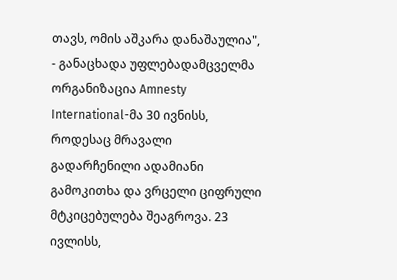თავს, ომის აშკარა დანაშაულია", - განაცხადა უფლებადამცველმა ორგანიზაცია Amnesty International-მა 30 ივნისს, როდესაც მრავალი გადარჩენილი ადამიანი გამოკითხა და ვრცელი ციფრული მტკიცებულება შეაგროვა. 23 ივლისს,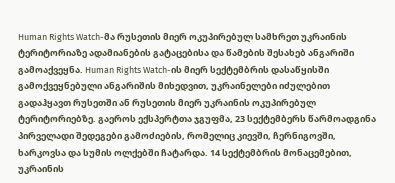Human Rights Watch-მა რუსეთის მიერ ოკუპირებულ სამხრეთ უკრაინის ტერიტორიაზე ადამიანების გატაცებისა და წამების შესახებ ანგარიში გამოაქვეყნა. Human Rights Watch-ის მიერ სექტემბრის დასაწყისში გამოქვეყნებული ანგარიშის მიხედვით, უკრაინელები იძულებით გადაჰყავთ რუსეთში ან რუსეთის მიერ უკრაინის ოკუპირებულ ტერიტორიებზე. გაეროს ექსპერტთა ჯგუფმა, 23 სექტემბერს წარმოადგინა პირველადი შედეგები გამოძიების, რომელიც კიევში, ჩერნიგოვში, ხარკოვსა და სუმის ოლქებში ჩატარდა. 14 სექტემბრის მონაცემებით, უკრაინის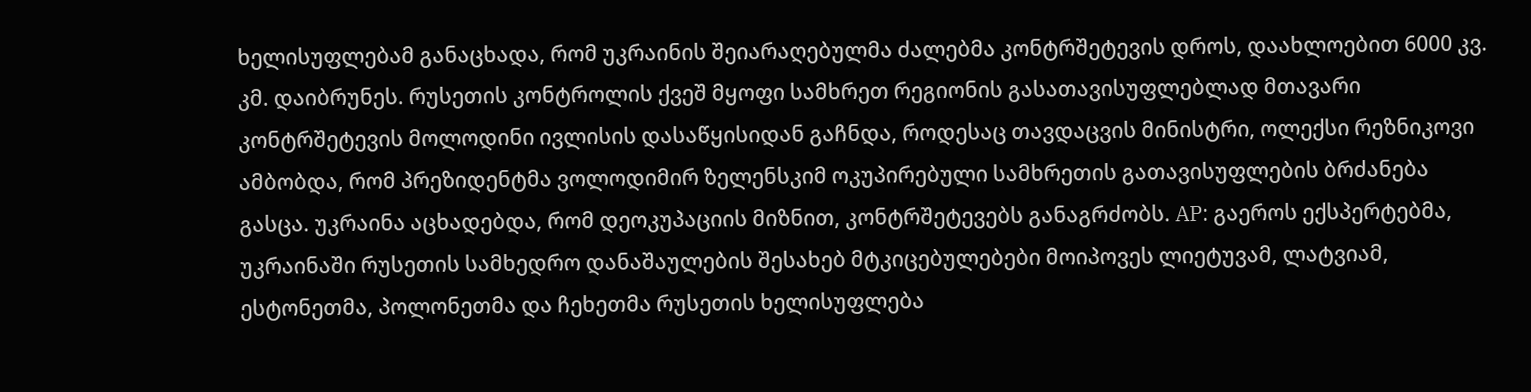ხელისუფლებამ განაცხადა, რომ უკრაინის შეიარაღებულმა ძალებმა კონტრშეტევის დროს, დაახლოებით 6000 კვ. კმ. დაიბრუნეს. რუსეთის კონტროლის ქვეშ მყოფი სამხრეთ რეგიონის გასათავისუფლებლად მთავარი კონტრშეტევის მოლოდინი ივლისის დასაწყისიდან გაჩნდა, როდესაც თავდაცვის მინისტრი, ოლექსი რეზნიკოვი ამბობდა, რომ პრეზიდენტმა ვოლოდიმირ ზელენსკიმ ოკუპირებული სამხრეთის გათავისუფლების ბრძანება გასცა. უკრაინა აცხადებდა, რომ დეოკუპაციის მიზნით, კონტრშეტევებს განაგრძობს. AP: გაეროს ექსპერტებმა, უკრაინაში რუსეთის სამხედრო დანაშაულების შესახებ მტკიცებულებები მოიპოვეს ლიეტუვამ, ლატვიამ, ესტონეთმა, პოლონეთმა და ჩეხეთმა რუსეთის ხელისუფლება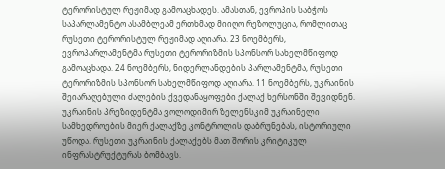ტერორისტულ რეჟიმად გამოაცხადეს. ამასთან, ევროპის საბჭოს საპარლამენტო ასამბლეამ ერთხმად მიიღო რეზოლუცია, რომლითაც რუსეთი ტერორისტულ რეჟიმად აღიარა. 23 ნოემბერს, ევროპარლამენტმა რუსეთი ტერორიზმის სპონსორ სახელმწიფოდ გამოაცხადა. 24 ნოემბერს, ნიდერლანდების პარლამენტმა, რუსეთი ტერორიზმის სპონსორ სახელმწიფოდ აღიარა. 11 ნოემბერს, უკრაინის შეიარაღებული ძალების ქვედანაყოფები ქალაქ ხერსონში შევიდნენ. უკრაინის პრეზიდენტმა ვოლოდიმირ ზელენსკიმ უკრაინელი სამხედროების მიერ ქალაქზე კონტროლის დაბრუნებას, ისტორიული უწოდა. რუსეთი უკრაინის ქალაქებს მათ შორის კრიტიკულ ინფრასტრუქტურას ბომბავს.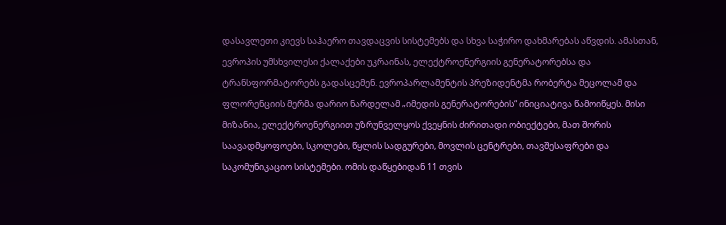დასავლეთი კიევს საჰაერო თავდაცვის სისტემებს და სხვა საჭირო დახმარებას აწვდის. ამასთან, ევროპის უმსხვილესი ქალაქები უკრაინას, ელექტროენერგიის გენერატორებსა და ტრანსფორმატორებს გადასცემენ. ევროპარლამენტის პრეზიდენტმა რობერტა მეცოლამ და ფლორენციის მერმა დარიო ნარდელამ „იმედის გენერატორების“ ინიციატივა წამოიწყეს. მისი მიზანია, ელექტროენერგიით უზრუნველყოს ქვეყნის ძირითადი ობიექტები, მათ შორის საავადმყოფოები, სკოლები, წყლის სადგურები, მოვლის ცენტრები, თავშესაფრები და საკომუნიკაციო სისტემები. ომის დაწყებიდან 11 თვის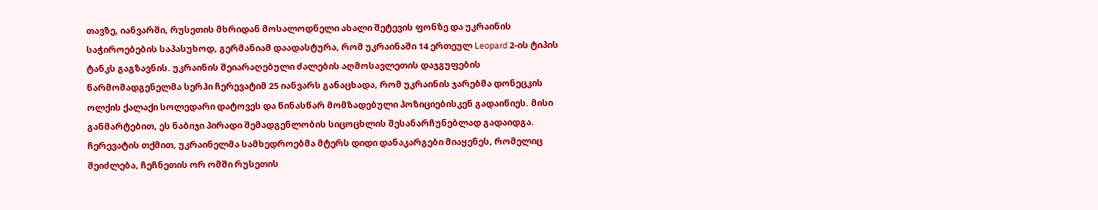თავზე, იანვარში, რუსეთის მხრიდან მოსალოდნელი ახალი შეტევის ფონზე და უკრაინის საჭიროებების საპასუხოდ, გერმანიამ დაადასტურა, რომ უკრაინაში 14 ერთეულ Leopard 2-ის ტიპის ტანკს გაგზავნის. უკრაინის შეიარაღებული ძალების აღმოსავლეთის დაჯგუფების წარმომადგენელმა სერჰი ჩერევატიმ 25 იანვარს განაცხადა, რომ უკრაინის ჯარებმა დონეცკის ოლქის ქალაქი სოლედარი დატოვეს და წინასწარ მომზადებული პოზიციებისკენ გადაიწიეს. მისი განმარტებით, ეს ნაბიჯი პირადი შემადგენლობის სიცოცხლის შესანარჩუნებლად გადაიდგა. ჩერევატის თქმით, უკრაინელმა სამხედროებმა მტერს დიდი დანაკარგები მიაყენეს, რომელიც შეიძლება, ჩეჩნეთის ორ ომში რუსეთის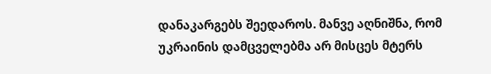დანაკარგებს შეედაროს. მანვე აღნიშნა, რომ უკრაინის დამცველებმა არ მისცეს მტერს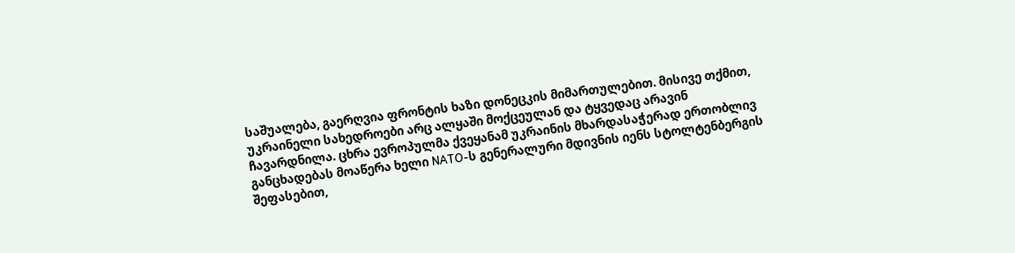საშუალება, გაერღვია ფრონტის ხაზი დონეცკის მიმართულებით. მისივე თქმით, უკრაინელი სახედროები არც ალყაში მოქცეულან და ტყვედაც არავინ ჩავარდნილა. ცხრა ევროპულმა ქვეყანამ უკრაინის მხარდასაჭერად ერთობლივ განცხადებას მოაწერა ხელი NATO-ს გენერალური მდივნის იენს სტოლტენბერგის შეფასებით,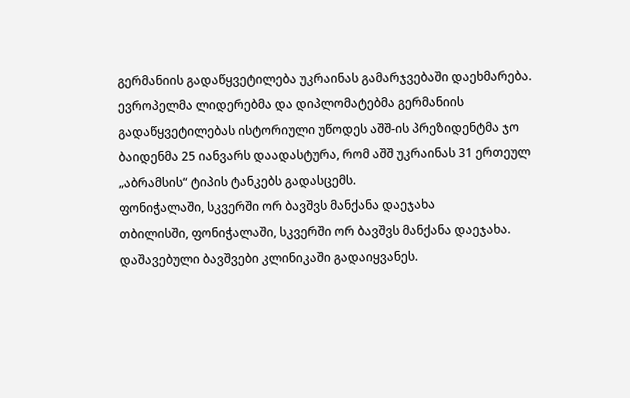გერმანიის გადაწყვეტილება უკრაინას გამარჯვებაში დაეხმარება. ევროპელმა ლიდერებმა და დიპლომატებმა გერმანიის გადაწყვეტილებას ისტორიული უწოდეს აშშ-ის პრეზიდენტმა ჯო ბაიდენმა 25 იანვარს დაადასტურა, რომ აშშ უკრაინას 31 ერთეულ „აბრამსის“ ტიპის ტანკებს გადასცემს.
ფონიჭალაში, სკვერში ორ ბავშვს მანქანა დაეჯახა
თბილისში, ფონიჭალაში, სკვერში ორ ბავშვს მანქანა დაეჯახა. დაშავებული ბავშვები კლინიკაში გადაიყვანეს.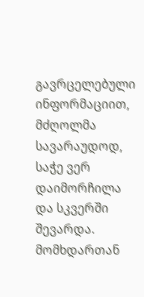გავრცელებული ინფორმაციით, მძღოლმა სავარაუდოდ, საჭე ვერ დაიმორჩილა და სკვერში შევარდა. მომხდართან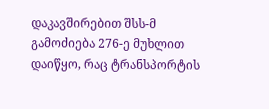დაკავშირებით შსს-მ გამოძიება 276-ე მუხლით დაიწყო, რაც ტრანსპორტის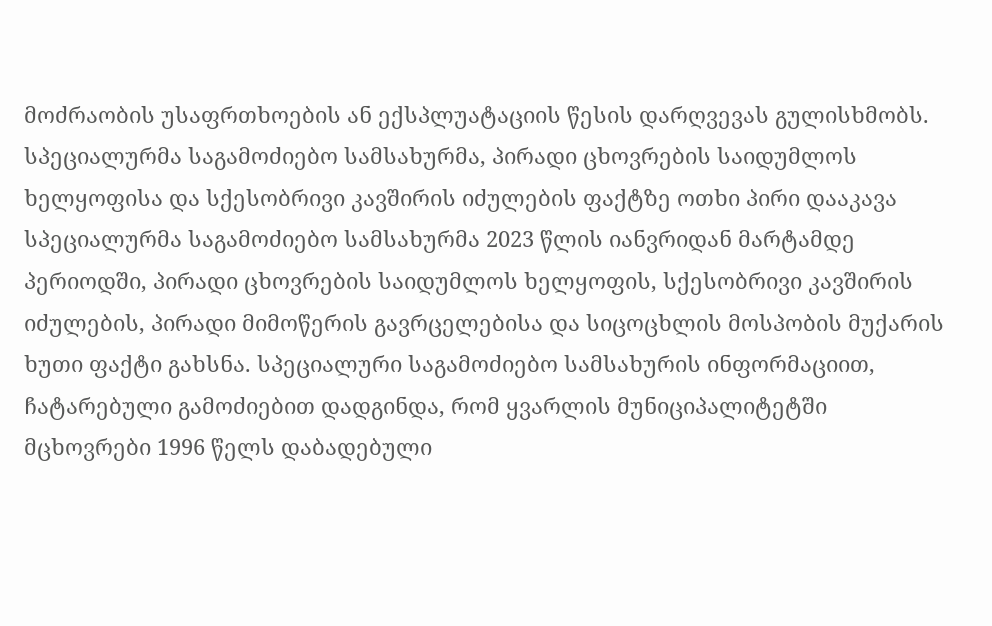მოძრაობის უსაფრთხოების ან ექსპლუატაციის წესის დარღვევას გულისხმობს.
სპეციალურმა საგამოძიებო სამსახურმა, პირადი ცხოვრების საიდუმლოს ხელყოფისა და სქესობრივი კავშირის იძულების ფაქტზე ოთხი პირი დააკავა
სპეციალურმა საგამოძიებო სამსახურმა 2023 წლის იანვრიდან მარტამდე პერიოდში, პირადი ცხოვრების საიდუმლოს ხელყოფის, სქესობრივი კავშირის იძულების, პირადი მიმოწერის გავრცელებისა და სიცოცხლის მოსპობის მუქარის ხუთი ფაქტი გახსნა. სპეციალური საგამოძიებო სამსახურის ინფორმაციით, ჩატარებული გამოძიებით დადგინდა, რომ ყვარლის მუნიციპალიტეტში მცხოვრები 1996 წელს დაბადებული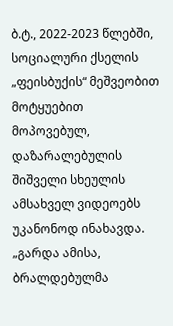ბ.ტ., 2022-2023 წლებში, სოციალური ქსელის „ფეისბუქის“ მეშვეობით მოტყუებით მოპოვებულ, დაზარალებულის შიშველი სხეულის ამსახველ ვიდეოებს უკანონოდ ინახავდა. „გარდა ამისა, ბრალდებულმა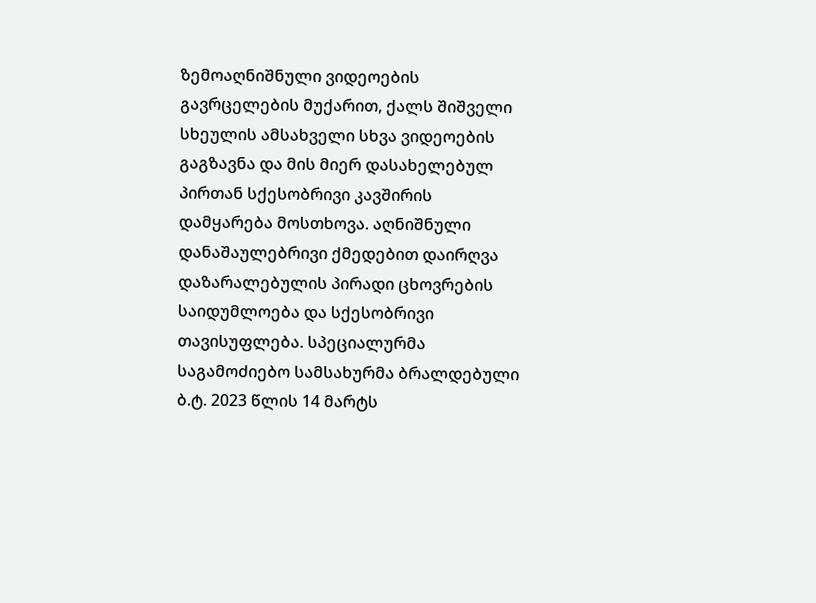ზემოაღნიშნული ვიდეოების გავრცელების მუქარით, ქალს შიშველი სხეულის ამსახველი სხვა ვიდეოების გაგზავნა და მის მიერ დასახელებულ პირთან სქესობრივი კავშირის დამყარება მოსთხოვა. აღნიშნული დანაშაულებრივი ქმედებით დაირღვა დაზარალებულის პირადი ცხოვრების საიდუმლოება და სქესობრივი თავისუფლება. სპეციალურმა საგამოძიებო სამსახურმა ბრალდებული ბ.ტ. 2023 წლის 14 მარტს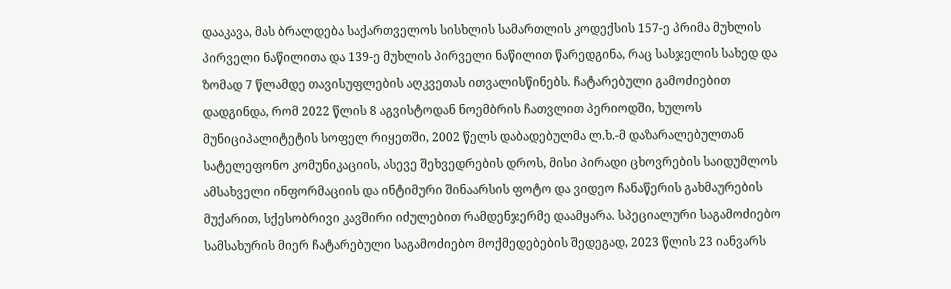დააკავა, მას ბრალდება საქართველოს სისხლის სამართლის კოდექსის 157-ე პრიმა მუხლის პირველი ნაწილითა და 139-ე მუხლის პირველი ნაწილით წარედგინა, რაც სასჯელის სახედ და ზომად 7 წლამდე თავისუფლების აღკვეთას ითვალისწინებს. ჩატარებული გამოძიებით დადგინდა, რომ 2022 წლის 8 აგვისტოდან ნოემბრის ჩათვლით პერიოდში, ხულოს მუნიციპალიტეტის სოფელ რიყეთში, 2002 წელს დაბადებულმა ლ.ხ.-მ დაზარალებულთან სატელეფონო კომუნიკაციის, ასევე შეხვედრების დროს, მისი პირადი ცხოვრების საიდუმლოს ამსახველი ინფორმაციის და ინტიმური შინაარსის ფოტო და ვიდეო ჩანაწერის გახმაურების მუქარით, სქესობრივი კავშირი იძულებით რამდენჯერმე დაამყარა. სპეციალური საგამოძიებო სამსახურის მიერ ჩატარებული საგამოძიებო მოქმედებების შედეგად, 2023 წლის 23 იანვარს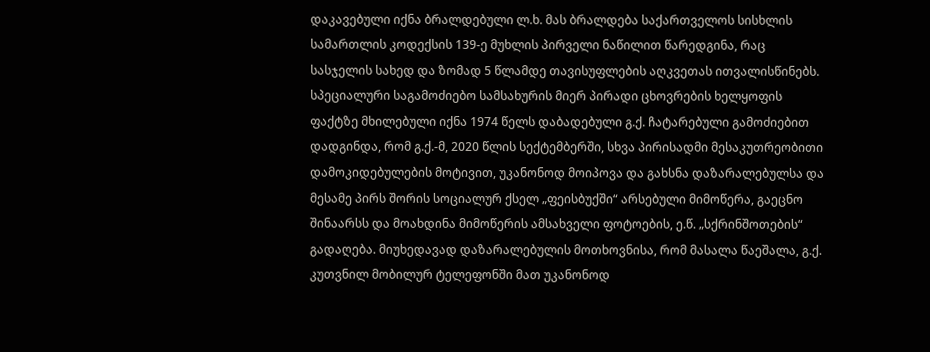დაკავებული იქნა ბრალდებული ლ.ხ. მას ბრალდება საქართველოს სისხლის სამართლის კოდექსის 139-ე მუხლის პირველი ნაწილით წარედგინა, რაც სასჯელის სახედ და ზომად 5 წლამდე თავისუფლების აღკვეთას ითვალისწინებს. სპეციალური საგამოძიებო სამსახურის მიერ პირადი ცხოვრების ხელყოფის ფაქტზე მხილებული იქნა 1974 წელს დაბადებული გ.ქ. ჩატარებული გამოძიებით დადგინდა, რომ გ.ქ.-მ, 2020 წლის სექტემბერში, სხვა პირისადმი მესაკუთრეობითი დამოკიდებულების მოტივით, უკანონოდ მოიპოვა და გახსნა დაზარალებულსა და მესამე პირს შორის სოციალურ ქსელ „ფეისბუქში“ არსებული მიმოწერა, გაეცნო შინაარსს და მოახდინა მიმოწერის ამსახველი ფოტოების, ე.წ. „სქრინშოთების“ გადაღება. მიუხედავად დაზარალებულის მოთხოვნისა, რომ მასალა წაეშალა, გ.ქ. კუთვნილ მობილურ ტელეფონში მათ უკანონოდ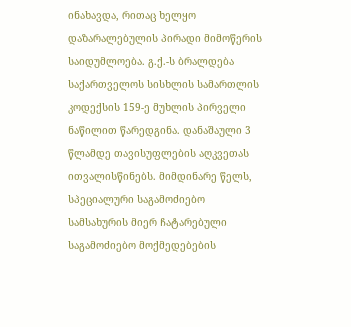ინახავდა, რითაც ხელყო დაზარალებულის პირადი მიმოწერის საიდუმლოება. გ.ქ.-ს ბრალდება საქართველოს სისხლის სამართლის კოდექსის 159-ე მუხლის პირველი ნაწილით წარედგინა. დანაშაული 3 წლამდე თავისუფლების აღკვეთას ითვალისწინებს. მიმდინარე წელს, სპეციალური საგამოძიებო სამსახურის მიერ ჩატარებული საგამოძიებო მოქმედებების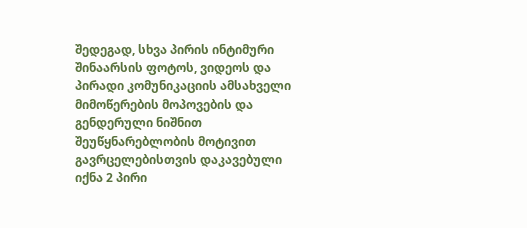შედეგად, სხვა პირის ინტიმური შინაარსის ფოტოს, ვიდეოს და პირადი კომუნიკაციის ამსახველი მიმოწერების მოპოვების და გენდერული ნიშნით შეუწყნარებლობის მოტივით გავრცელებისთვის დაკავებული იქნა 2 პირი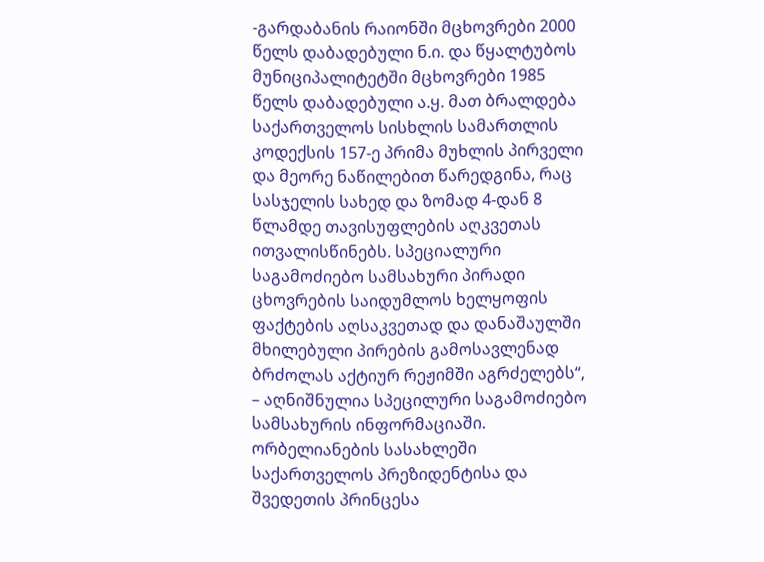-გარდაბანის რაიონში მცხოვრები 2000 წელს დაბადებული ნ.ი. და წყალტუბოს მუნიციპალიტეტში მცხოვრები 1985 წელს დაბადებული ა.ყ. მათ ბრალდება საქართველოს სისხლის სამართლის კოდექსის 157-ე პრიმა მუხლის პირველი და მეორე ნაწილებით წარედგინა, რაც სასჯელის სახედ და ზომად 4-დან 8 წლამდე თავისუფლების აღკვეთას ითვალისწინებს. სპეციალური საგამოძიებო სამსახური პირადი ცხოვრების საიდუმლოს ხელყოფის ფაქტების აღსაკვეთად და დანაშაულში მხილებული პირების გამოსავლენად ბრძოლას აქტიურ რეჟიმში აგრძელებს“, – აღნიშნულია სპეცილური საგამოძიებო სამსახურის ინფორმაციაში.
ორბელიანების სასახლეში საქართველოს პრეზიდენტისა და შვედეთის პრინცესა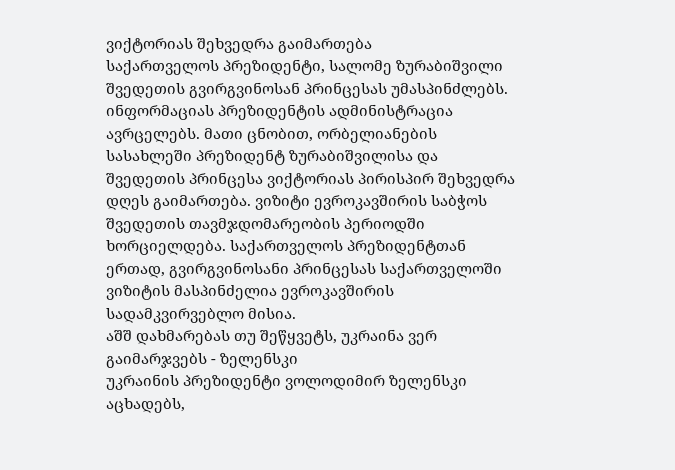ვიქტორიას შეხვედრა გაიმართება
საქართველოს პრეზიდენტი, სალომე ზურაბიშვილი შვედეთის გვირგვინოსან პრინცესას უმასპინძლებს. ინფორმაციას პრეზიდენტის ადმინისტრაცია ავრცელებს. მათი ცნობით, ორბელიანების სასახლეში პრეზიდენტ ზურაბიშვილისა და შვედეთის პრინცესა ვიქტორიას პირისპირ შეხვედრა დღეს გაიმართება. ვიზიტი ევროკავშირის საბჭოს შვედეთის თავმჯდომარეობის პერიოდში ხორციელდება. საქართველოს პრეზიდენტთან ერთად, გვირგვინოსანი პრინცესას საქართველოში ვიზიტის მასპინძელია ევროკავშირის სადამკვირვებლო მისია.
აშშ დახმარებას თუ შეწყვეტს, უკრაინა ვერ გაიმარჯვებს - ზელენსკი
უკრაინის პრეზიდენტი ვოლოდიმირ ზელენსკი აცხადებს,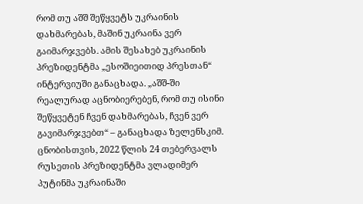რომ თუ აშშ შეწყვეტს უკრაინის დახმარებას, მაშინ უკრაინა ვერ გაიმარჯვებს. ამის შესახებ უკრაინის პრეზიდენტმა „ესოშიეითიდ პრესთან“ ინტერვიუში განაცხადა. „აშშ-ში რეალურად აცნობიერებენ, რომ თუ ისინი შეწყვეტენ ჩვენ დახმარებას, ჩვენ ვერ გავიმარჯვებთ“ – განაცხადა ზელენსკიმ. ცნობისთვის, 2022 წლის 24 თებერვალს რუსეთის პრეზიდენტმა ვლადიმერ პუტინმა უკრაინაში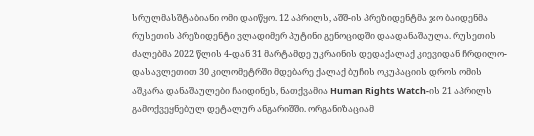სრულმასშტაბიანი ომი დაიწყო. 12 აპრილს, აშშ-ის პრეზიდენტმა ჯო ბაიდენმა რუსეთის პრეზიდენტი ვლადიმერ პუტინი გენოციდში დაადანაშაულა. რუსეთის ძალებმა 2022 წლის 4-დან 31 მარტამდე უკრაინის დედაქალაქ კიევიდან ჩრდილო-დასავლეთით 30 კილომეტრში მდებარე ქალაქ ბუჩის ოკუპაციის დროს ომის აშკარა დანაშაულები ჩაიდინეს, ნათქვამია Human Rights Watch-ის 21 აპრილს გამოქვეყნებულ დეტალურ ანგარიშში. ორგანიზაციამ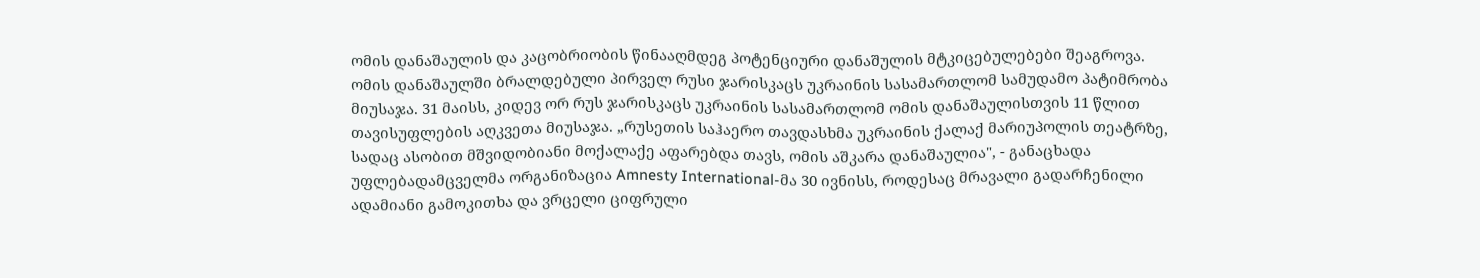ომის დანაშაულის და კაცობრიობის წინააღმდეგ პოტენციური დანაშულის მტკიცებულებები შეაგროვა. ომის დანაშაულში ბრალდებული პირველ რუსი ჯარისკაცს უკრაინის სასამართლომ სამუდამო პატიმრობა მიუსაჯა. 31 მაისს, კიდევ ორ რუს ჯარისკაცს უკრაინის სასამართლომ ომის დანაშაულისთვის 11 წლით თავისუფლების აღკვეთა მიუსაჯა. „რუსეთის საჰაერო თავდასხმა უკრაინის ქალაქ მარიუპოლის თეატრზე, სადაც ასობით მშვიდობიანი მოქალაქე აფარებდა თავს, ომის აშკარა დანაშაულია", - განაცხადა უფლებადამცველმა ორგანიზაცია Amnesty International-მა 30 ივნისს, როდესაც მრავალი გადარჩენილი ადამიანი გამოკითხა და ვრცელი ციფრული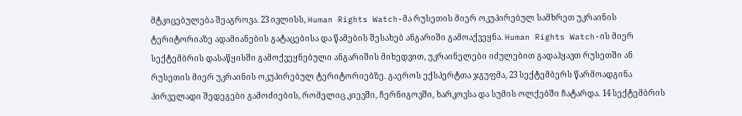მტკიცებულება შეაგროვა. 23 ივლისს, Human Rights Watch-მა რუსეთის მიერ ოკუპირებულ სამხრეთ უკრაინის ტერიტორიაზე ადამიანების გატაცებისა და წამების შესახებ ანგარიში გამოაქვეყნა. Human Rights Watch-ის მიერ სექტემბრის დასაწყისში გამოქვეყნებული ანგარიშის მიხედვით, უკრაინელები იძულებით გადაჰყავთ რუსეთში ან რუსეთის მიერ უკრაინის ოკუპირებულ ტერიტორიებზე. გაეროს ექსპერტთა ჯგუფმა, 23 სექტემბერს წარმოადგინა პირველადი შედეგები გამოძიების, რომელიც კიევში, ჩერნიგოვში, ხარკოვსა და სუმის ოლქებში ჩატარდა. 14 სექტემბრის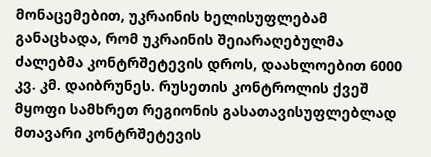მონაცემებით, უკრაინის ხელისუფლებამ განაცხადა, რომ უკრაინის შეიარაღებულმა ძალებმა კონტრშეტევის დროს, დაახლოებით 6000 კვ. კმ. დაიბრუნეს. რუსეთის კონტროლის ქვეშ მყოფი სამხრეთ რეგიონის გასათავისუფლებლად მთავარი კონტრშეტევის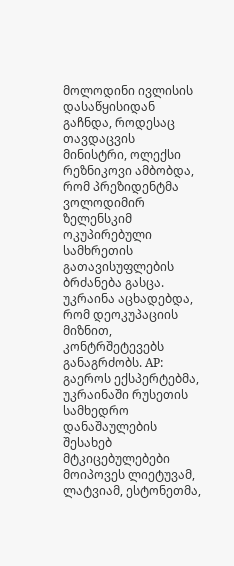მოლოდინი ივლისის დასაწყისიდან გაჩნდა, როდესაც თავდაცვის მინისტრი, ოლექსი რეზნიკოვი ამბობდა, რომ პრეზიდენტმა ვოლოდიმირ ზელენსკიმ ოკუპირებული სამხრეთის გათავისუფლების ბრძანება გასცა. უკრაინა აცხადებდა, რომ დეოკუპაციის მიზნით, კონტრშეტევებს განაგრძობს. AP: გაეროს ექსპერტებმა, უკრაინაში რუსეთის სამხედრო დანაშაულების შესახებ მტკიცებულებები მოიპოვეს ლიეტუვამ, ლატვიამ, ესტონეთმა,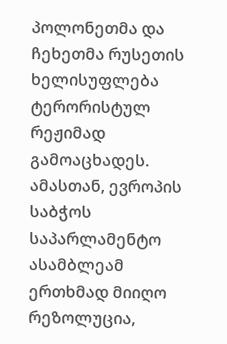პოლონეთმა და ჩეხეთმა რუსეთის ხელისუფლება ტერორისტულ რეჟიმად გამოაცხადეს. ამასთან, ევროპის საბჭოს საპარლამენტო ასამბლეამ ერთხმად მიიღო რეზოლუცია,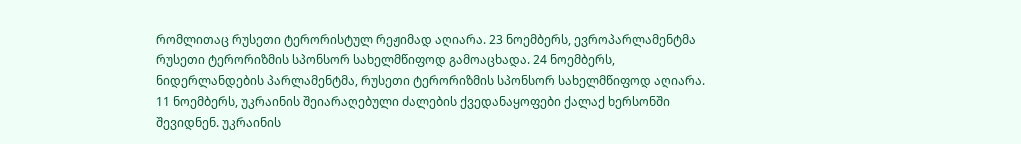რომლითაც რუსეთი ტერორისტულ რეჟიმად აღიარა. 23 ნოემბერს, ევროპარლამენტმა რუსეთი ტერორიზმის სპონსორ სახელმწიფოდ გამოაცხადა. 24 ნოემბერს, ნიდერლანდების პარლამენტმა, რუსეთი ტერორიზმის სპონსორ სახელმწიფოდ აღიარა. 11 ნოემბერს, უკრაინის შეიარაღებული ძალების ქვედანაყოფები ქალაქ ხერსონში შევიდნენ. უკრაინის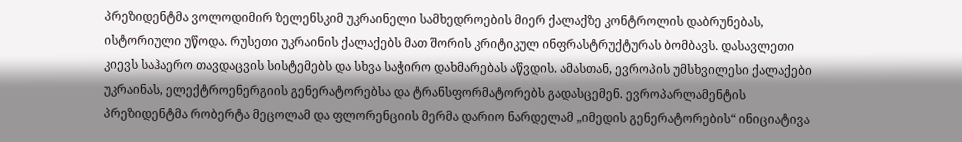პრეზიდენტმა ვოლოდიმირ ზელენსკიმ უკრაინელი სამხედროების მიერ ქალაქზე კონტროლის დაბრუნებას, ისტორიული უწოდა. რუსეთი უკრაინის ქალაქებს მათ შორის კრიტიკულ ინფრასტრუქტურას ბომბავს. დასავლეთი კიევს საჰაერო თავდაცვის სისტემებს და სხვა საჭირო დახმარებას აწვდის. ამასთან, ევროპის უმსხვილესი ქალაქები უკრაინას, ელექტროენერგიის გენერატორებსა და ტრანსფორმატორებს გადასცემენ. ევროპარლამენტის პრეზიდენტმა რობერტა მეცოლამ და ფლორენციის მერმა დარიო ნარდელამ „იმედის გენერატორების“ ინიციატივა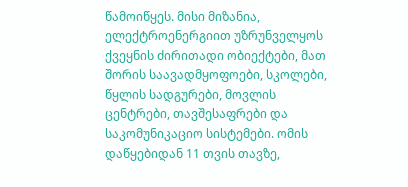წამოიწყეს. მისი მიზანია, ელექტროენერგიით უზრუნველყოს ქვეყნის ძირითადი ობიექტები, მათ შორის საავადმყოფოები, სკოლები, წყლის სადგურები, მოვლის ცენტრები, თავშესაფრები და საკომუნიკაციო სისტემები. ომის დაწყებიდან 11 თვის თავზე,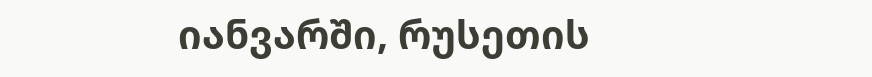იანვარში, რუსეთის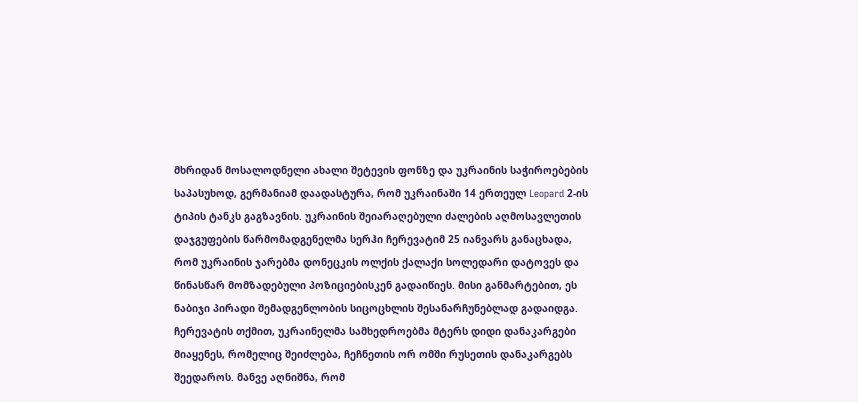მხრიდან მოსალოდნელი ახალი შეტევის ფონზე და უკრაინის საჭიროებების საპასუხოდ, გერმანიამ დაადასტურა, რომ უკრაინაში 14 ერთეულ Leopard 2-ის ტიპის ტანკს გაგზავნის. უკრაინის შეიარაღებული ძალების აღმოსავლეთის დაჯგუფების წარმომადგენელმა სერჰი ჩერევატიმ 25 იანვარს განაცხადა, რომ უკრაინის ჯარებმა დონეცკის ოლქის ქალაქი სოლედარი დატოვეს და წინასწარ მომზადებული პოზიციებისკენ გადაიწიეს. მისი განმარტებით, ეს ნაბიჯი პირადი შემადგენლობის სიცოცხლის შესანარჩუნებლად გადაიდგა. ჩერევატის თქმით, უკრაინელმა სამხედროებმა მტერს დიდი დანაკარგები მიაყენეს, რომელიც შეიძლება, ჩეჩნეთის ორ ომში რუსეთის დანაკარგებს შეედაროს. მანვე აღნიშნა, რომ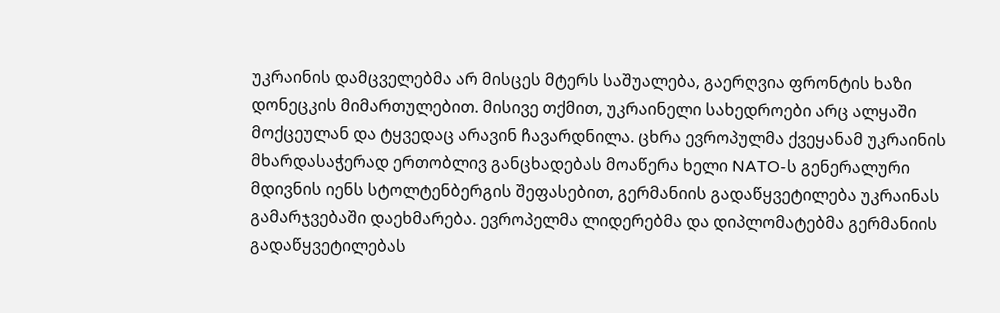უკრაინის დამცველებმა არ მისცეს მტერს საშუალება, გაერღვია ფრონტის ხაზი დონეცკის მიმართულებით. მისივე თქმით, უკრაინელი სახედროები არც ალყაში მოქცეულან და ტყვედაც არავინ ჩავარდნილა. ცხრა ევროპულმა ქვეყანამ უკრაინის მხარდასაჭერად ერთობლივ განცხადებას მოაწერა ხელი NATO-ს გენერალური მდივნის იენს სტოლტენბერგის შეფასებით, გერმანიის გადაწყვეტილება უკრაინას გამარჯვებაში დაეხმარება. ევროპელმა ლიდერებმა და დიპლომატებმა გერმანიის გადაწყვეტილებას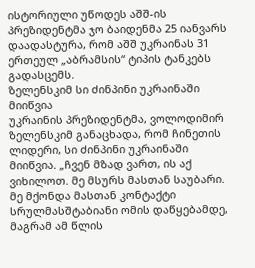ისტორიული უწოდეს აშშ-ის პრეზიდენტმა ჯო ბაიდენმა 25 იანვარს დაადასტურა, რომ აშშ უკრაინას 31 ერთეულ „აბრამსის“ ტიპის ტანკებს გადასცემს.
ზელენსკიმ სი ძინპინი უკრაინაში მიიწვია
უკრაინის პრეზიდენტმა, ვოლოდიმირ ზელენსკიმ განაცხადა, რომ ჩინეთის ლიდერი, სი ძინპინი უკრაინაში მიიწვია. „ჩვენ მზად ვართ, ის აქ ვიხილოთ. მე მსურს მასთან საუბარი. მე მქონდა მასთან კონტაქტი სრულმასშტაბიანი ომის დაწყებამდე, მაგრამ ამ წლის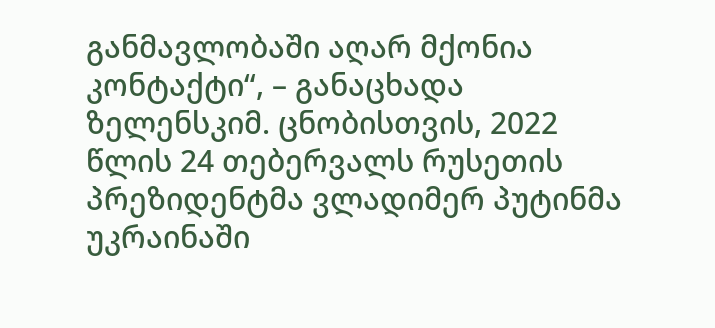განმავლობაში აღარ მქონია კონტაქტი“, – განაცხადა ზელენსკიმ. ცნობისთვის, 2022 წლის 24 თებერვალს რუსეთის პრეზიდენტმა ვლადიმერ პუტინმა უკრაინაში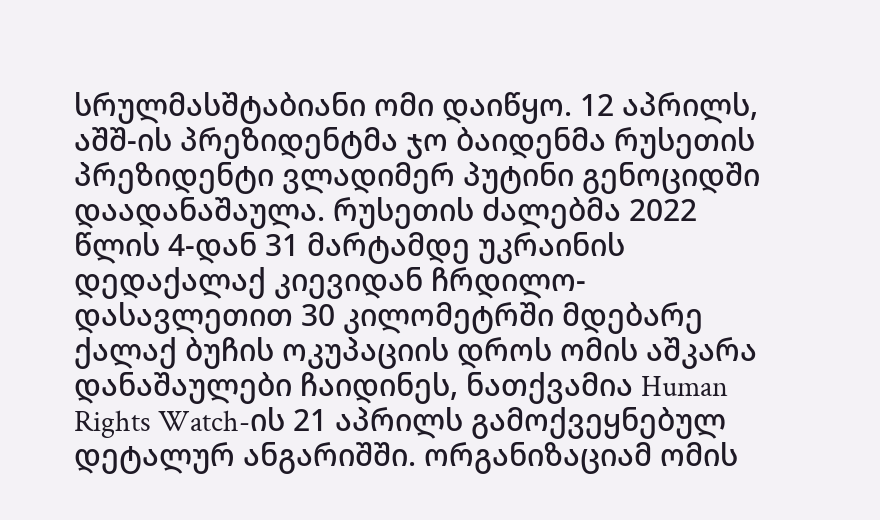სრულმასშტაბიანი ომი დაიწყო. 12 აპრილს, აშშ-ის პრეზიდენტმა ჯო ბაიდენმა რუსეთის პრეზიდენტი ვლადიმერ პუტინი გენოციდში დაადანაშაულა. რუსეთის ძალებმა 2022 წლის 4-დან 31 მარტამდე უკრაინის დედაქალაქ კიევიდან ჩრდილო-დასავლეთით 30 კილომეტრში მდებარე ქალაქ ბუჩის ოკუპაციის დროს ომის აშკარა დანაშაულები ჩაიდინეს, ნათქვამია Human Rights Watch-ის 21 აპრილს გამოქვეყნებულ დეტალურ ანგარიშში. ორგანიზაციამ ომის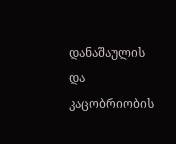დანაშაულის და კაცობრიობის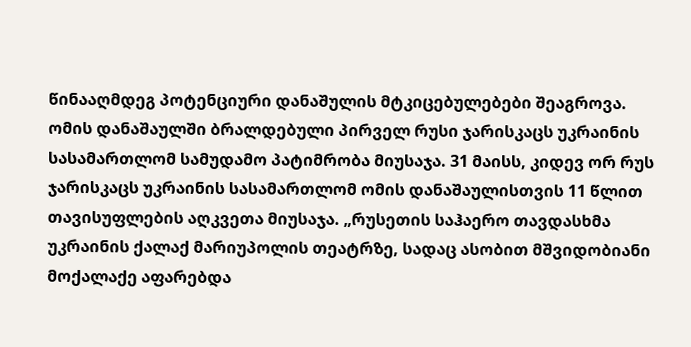წინააღმდეგ პოტენციური დანაშულის მტკიცებულებები შეაგროვა. ომის დანაშაულში ბრალდებული პირველ რუსი ჯარისკაცს უკრაინის სასამართლომ სამუდამო პატიმრობა მიუსაჯა. 31 მაისს, კიდევ ორ რუს ჯარისკაცს უკრაინის სასამართლომ ომის დანაშაულისთვის 11 წლით თავისუფლების აღკვეთა მიუსაჯა. „რუსეთის საჰაერო თავდასხმა უკრაინის ქალაქ მარიუპოლის თეატრზე, სადაც ასობით მშვიდობიანი მოქალაქე აფარებდა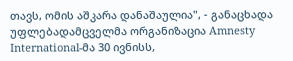თავს, ომის აშკარა დანაშაულია", - განაცხადა უფლებადამცველმა ორგანიზაცია Amnesty International-მა 30 ივნისს,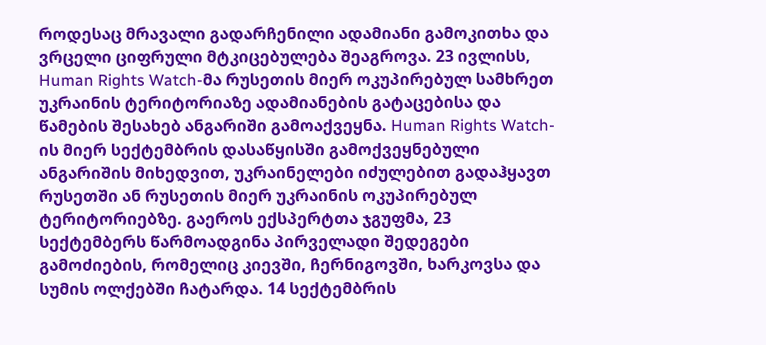როდესაც მრავალი გადარჩენილი ადამიანი გამოკითხა და ვრცელი ციფრული მტკიცებულება შეაგროვა. 23 ივლისს, Human Rights Watch-მა რუსეთის მიერ ოკუპირებულ სამხრეთ უკრაინის ტერიტორიაზე ადამიანების გატაცებისა და წამების შესახებ ანგარიში გამოაქვეყნა. Human Rights Watch-ის მიერ სექტემბრის დასაწყისში გამოქვეყნებული ანგარიშის მიხედვით, უკრაინელები იძულებით გადაჰყავთ რუსეთში ან რუსეთის მიერ უკრაინის ოკუპირებულ ტერიტორიებზე. გაეროს ექსპერტთა ჯგუფმა, 23 სექტემბერს წარმოადგინა პირველადი შედეგები გამოძიების, რომელიც კიევში, ჩერნიგოვში, ხარკოვსა და სუმის ოლქებში ჩატარდა. 14 სექტემბრის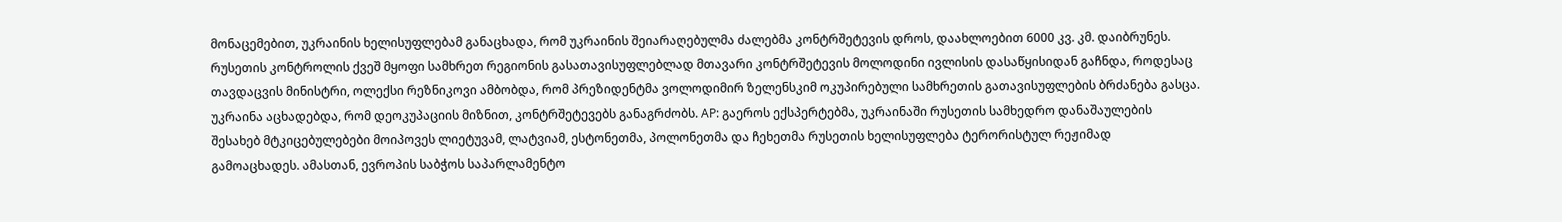მონაცემებით, უკრაინის ხელისუფლებამ განაცხადა, რომ უკრაინის შეიარაღებულმა ძალებმა კონტრშეტევის დროს, დაახლოებით 6000 კვ. კმ. დაიბრუნეს. რუსეთის კონტროლის ქვეშ მყოფი სამხრეთ რეგიონის გასათავისუფლებლად მთავარი კონტრშეტევის მოლოდინი ივლისის დასაწყისიდან გაჩნდა, როდესაც თავდაცვის მინისტრი, ოლექსი რეზნიკოვი ამბობდა, რომ პრეზიდენტმა ვოლოდიმირ ზელენსკიმ ოკუპირებული სამხრეთის გათავისუფლების ბრძანება გასცა. უკრაინა აცხადებდა, რომ დეოკუპაციის მიზნით, კონტრშეტევებს განაგრძობს. AP: გაეროს ექსპერტებმა, უკრაინაში რუსეთის სამხედრო დანაშაულების შესახებ მტკიცებულებები მოიპოვეს ლიეტუვამ, ლატვიამ, ესტონეთმა, პოლონეთმა და ჩეხეთმა რუსეთის ხელისუფლება ტერორისტულ რეჟიმად გამოაცხადეს. ამასთან, ევროპის საბჭოს საპარლამენტო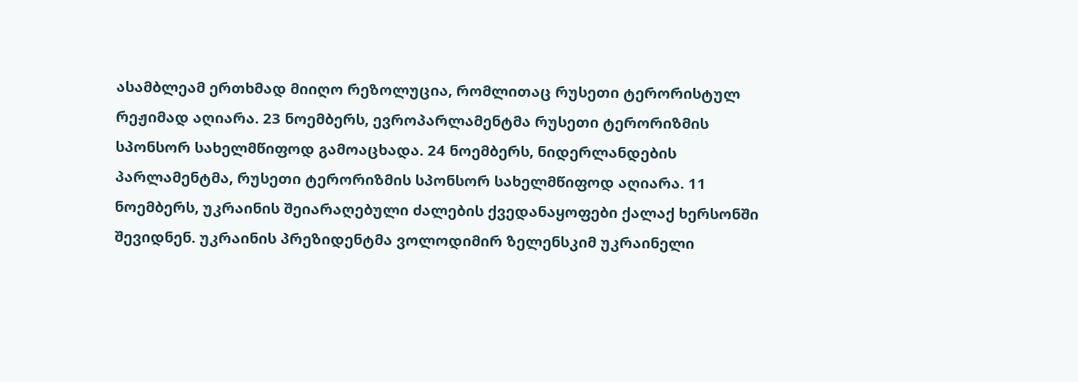ასამბლეამ ერთხმად მიიღო რეზოლუცია, რომლითაც რუსეთი ტერორისტულ რეჟიმად აღიარა. 23 ნოემბერს, ევროპარლამენტმა რუსეთი ტერორიზმის სპონსორ სახელმწიფოდ გამოაცხადა. 24 ნოემბერს, ნიდერლანდების პარლამენტმა, რუსეთი ტერორიზმის სპონსორ სახელმწიფოდ აღიარა. 11 ნოემბერს, უკრაინის შეიარაღებული ძალების ქვედანაყოფები ქალაქ ხერსონში შევიდნენ. უკრაინის პრეზიდენტმა ვოლოდიმირ ზელენსკიმ უკრაინელი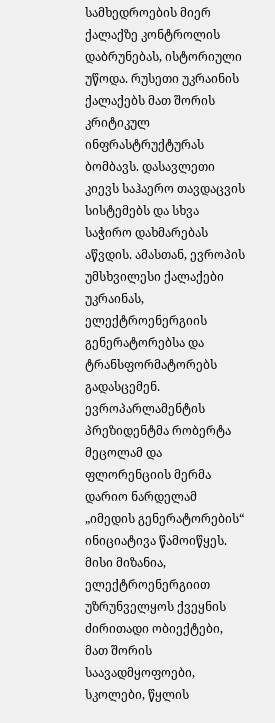სამხედროების მიერ ქალაქზე კონტროლის დაბრუნებას, ისტორიული უწოდა. რუსეთი უკრაინის ქალაქებს მათ შორის კრიტიკულ ინფრასტრუქტურას ბომბავს. დასავლეთი კიევს საჰაერო თავდაცვის სისტემებს და სხვა საჭირო დახმარებას აწვდის. ამასთან, ევროპის უმსხვილესი ქალაქები უკრაინას, ელექტროენერგიის გენერატორებსა და ტრანსფორმატორებს გადასცემენ. ევროპარლამენტის პრეზიდენტმა რობერტა მეცოლამ და ფლორენციის მერმა დარიო ნარდელამ „იმედის გენერატორების“ ინიციატივა წამოიწყეს. მისი მიზანია, ელექტროენერგიით უზრუნველყოს ქვეყნის ძირითადი ობიექტები, მათ შორის საავადმყოფოები, სკოლები, წყლის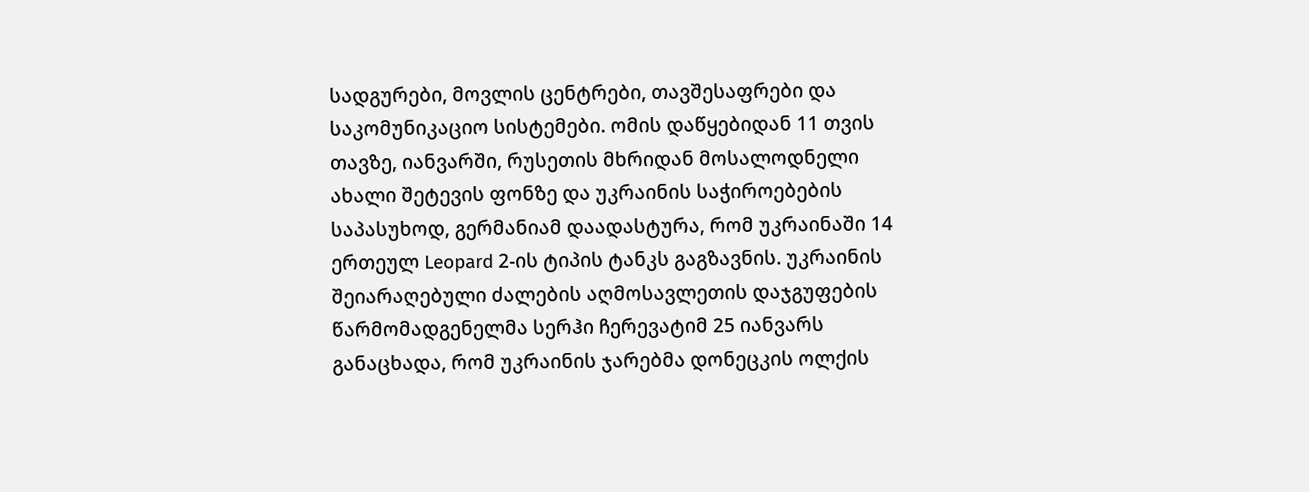სადგურები, მოვლის ცენტრები, თავშესაფრები და საკომუნიკაციო სისტემები. ომის დაწყებიდან 11 თვის თავზე, იანვარში, რუსეთის მხრიდან მოსალოდნელი ახალი შეტევის ფონზე და უკრაინის საჭიროებების საპასუხოდ, გერმანიამ დაადასტურა, რომ უკრაინაში 14 ერთეულ Leopard 2-ის ტიპის ტანკს გაგზავნის. უკრაინის შეიარაღებული ძალების აღმოსავლეთის დაჯგუფების წარმომადგენელმა სერჰი ჩერევატიმ 25 იანვარს განაცხადა, რომ უკრაინის ჯარებმა დონეცკის ოლქის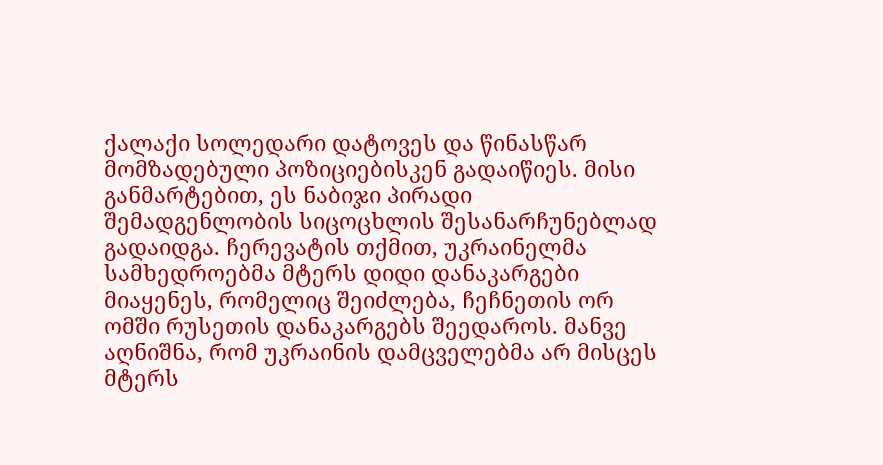ქალაქი სოლედარი დატოვეს და წინასწარ მომზადებული პოზიციებისკენ გადაიწიეს. მისი განმარტებით, ეს ნაბიჯი პირადი შემადგენლობის სიცოცხლის შესანარჩუნებლად გადაიდგა. ჩერევატის თქმით, უკრაინელმა სამხედროებმა მტერს დიდი დანაკარგები მიაყენეს, რომელიც შეიძლება, ჩეჩნეთის ორ ომში რუსეთის დანაკარგებს შეედაროს. მანვე აღნიშნა, რომ უკრაინის დამცველებმა არ მისცეს მტერს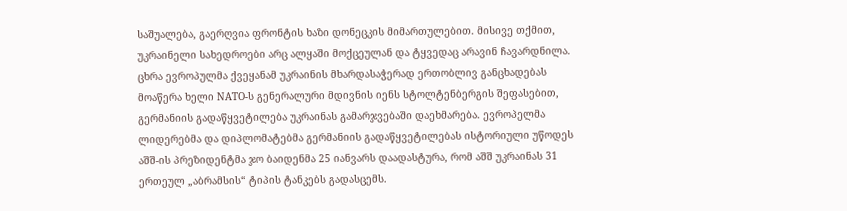საშუალება, გაერღვია ფრონტის ხაზი დონეცკის მიმართულებით. მისივე თქმით, უკრაინელი სახედროები არც ალყაში მოქცეულან და ტყვედაც არავინ ჩავარდნილა. ცხრა ევროპულმა ქვეყანამ უკრაინის მხარდასაჭერად ერთობლივ განცხადებას მოაწერა ხელი NATO-ს გენერალური მდივნის იენს სტოლტენბერგის შეფასებით, გერმანიის გადაწყვეტილება უკრაინას გამარჯვებაში დაეხმარება. ევროპელმა ლიდერებმა და დიპლომატებმა გერმანიის გადაწყვეტილებას ისტორიული უწოდეს აშშ-ის პრეზიდენტმა ჯო ბაიდენმა 25 იანვარს დაადასტურა, რომ აშშ უკრაინას 31 ერთეულ „აბრამსის“ ტიპის ტანკებს გადასცემს.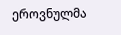ეროვნულმა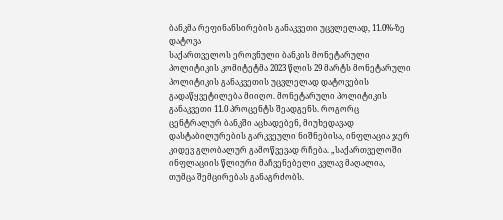ბანკმა რეფინანსირების განაკვეთი უცვლელად, 11.0%-ზე დატოვა
საქართველოს ეროვნული ბანკის მონეტარული პოლიტიკის კომიტეტმა 2023 წლის 29 მარტს მონეტარული პოლიტიკის განაკვეთის უცვლელად დატოვების გადაწყვეტილება მიიღო. მონეტარული პოლიტიკის განაკვეთი 11.0 პროცენტს შეადგენს. როგორც ცენტრალურ ბანკში აცხადებენ, მიუხედავად დასტაბილურების გარკვეული ნიშნებისა, ინფლაცია ჯერ კიდევ გლობალურ გამოწვევად რჩება. „საქართველოში ინფლაციის წლიური მაჩვენებელი კვლავ მაღალია, თუმცა შემცირებას განაგრძობს.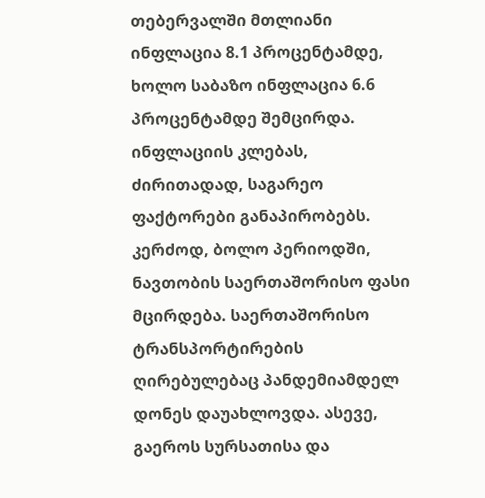თებერვალში მთლიანი ინფლაცია 8.1 პროცენტამდე, ხოლო საბაზო ინფლაცია 6.6 პროცენტამდე შემცირდა. ინფლაციის კლებას, ძირითადად, საგარეო ფაქტორები განაპირობებს. კერძოდ, ბოლო პერიოდში, ნავთობის საერთაშორისო ფასი მცირდება. საერთაშორისო ტრანსპორტირების ღირებულებაც პანდემიამდელ დონეს დაუახლოვდა. ასევე, გაეროს სურსათისა და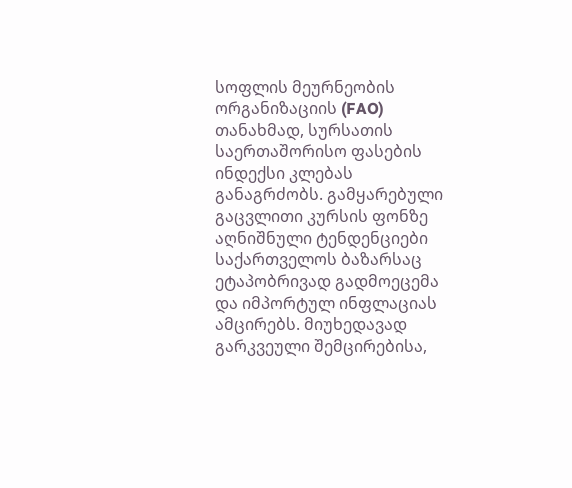სოფლის მეურნეობის ორგანიზაციის (FAO) თანახმად, სურსათის საერთაშორისო ფასების ინდექსი კლებას განაგრძობს. გამყარებული გაცვლითი კურსის ფონზე აღნიშნული ტენდენციები საქართველოს ბაზარსაც ეტაპობრივად გადმოეცემა და იმპორტულ ინფლაციას ამცირებს. მიუხედავად გარკვეული შემცირებისა,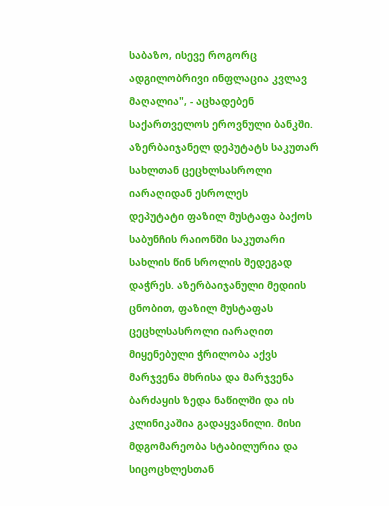საბაზო, ისევე როგორც ადგილობრივი ინფლაცია კვლავ მაღალია", - აცხადებენ საქართველოს ეროვნული ბანკში.
აზერბაიჯანელ დეპუტატს საკუთარ სახლთან ცეცხლსასროლი იარაღიდან ესროლეს
დეპუტატი ფაზილ მუსტაფა ბაქოს საბუნჩის რაიონში საკუთარი სახლის წინ სროლის შედეგად დაჭრეს. აზერბაიჯანული მედიის ცნობით, ფაზილ მუსტაფას ცეცხლსასროლი იარაღით მიყენებული ჭრილობა აქვს მარჯვენა მხრისა და მარჯვენა ბარძაყის ზედა ნაწილში და ის კლინიკაშია გადაყვანილი. მისი მდგომარეობა სტაბილურია და სიცოცხლესთან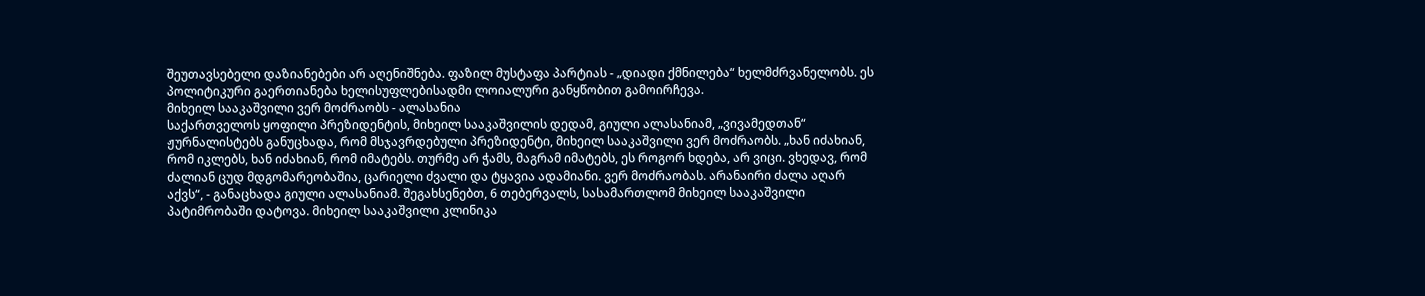შეუთავსებელი დაზიანებები არ აღენიშნება. ფაზილ მუსტაფა პარტიას - „დიადი ქმნილება“ ხელმძრვანელობს. ეს პოლიტიკური გაერთიანება ხელისუფლებისადმი ლოიალური განყწობით გამოირჩევა.
მიხეილ სააკაშვილი ვერ მოძრაობს - ალასანია
საქართველოს ყოფილი პრეზიდენტის, მიხეილ სააკაშვილის დედამ, გიული ალასანიამ, „ვივამედთან“ ჟურნალისტებს განუცხადა, რომ მსჯავრდებული პრეზიდენტი, მიხეილ სააკაშვილი ვერ მოძრაობს. „ხან იძახიან, რომ იკლებს, ხან იძახიან, რომ იმატებს. თურმე არ ჭამს, მაგრამ იმატებს, ეს როგორ ხდება, არ ვიცი. ვხედავ, რომ ძალიან ცუდ მდგომარეობაშია, ცარიელი ძვალი და ტყავია ადამიანი. ვერ მოძრაობას. არანაირი ძალა აღარ აქვს“, - განაცხადა გიული ალასანიამ. შეგახსენებთ, 6 თებერვალს, სასამართლომ მიხეილ სააკაშვილი პატიმრობაში დატოვა. მიხეილ სააკაშვილი კლინიკა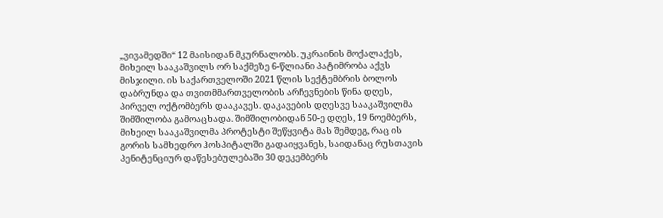„ვივამედში“ 12 მაისიდან მკურნალობს. უკრაინის მოქალაქეს, მიხეილ სააკაშვილს ორ საქმეზე 6-წლიანი პატიმრობა აქვს მისჯილი. ის საქართველოში 2021 წლის სექტემბრის ბოლოს დაბრუნდა და თვითმმართველობის არჩევნების წინა დღეს, პირველ ოქტომბერს დააკავეს. დაკავების დღესვე სააკაშვილმა შიმშილობა გამოაცხადა. შიმშილობიდან 50-ე დღეს, 19 ნოემბერს, მიხეილ სააკაშვილმა პროტესტი შეწყვიტა მას შემდეგ, რაც ის გორის სამხედრო ჰოსპიტალში გადაიყვანეს, საიდანაც რუსთავის პენიტენციურ დაწესებულებაში 30 დეკემბერს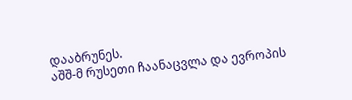დააბრუნეს.
აშშ-მ რუსეთი ჩაანაცვლა და ევროპის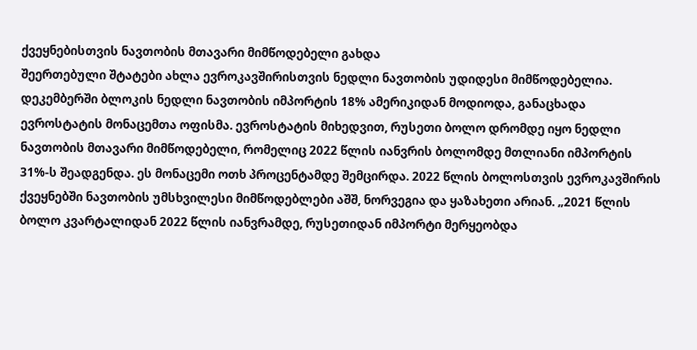ქვეყნებისთვის ნავთობის მთავარი მიმწოდებელი გახდა
შეერთებული შტატები ახლა ევროკავშირისთვის ნედლი ნავთობის უდიდესი მიმწოდებელია. დეკემბერში ბლოკის ნედლი ნავთობის იმპორტის 18% ამერიკიდან მოდიოდა, განაცხადა ევროსტატის მონაცემთა ოფისმა. ევროსტატის მიხედვით, რუსეთი ბოლო დრომდე იყო ნედლი ნავთობის მთავარი მიმწოდებელი, რომელიც 2022 წლის იანვრის ბოლომდე მთლიანი იმპორტის 31%-ს შეადგენდა. ეს მონაცემი ოთხ პროცენტამდე შემცირდა. 2022 წლის ბოლოსთვის ევროკავშირის ქვეყნებში ნავთობის უმსხვილესი მიმწოდებლები აშშ, ნორვეგია და ყაზახეთი არიან. „2021 წლის ბოლო კვარტალიდან 2022 წლის იანვრამდე, რუსეთიდან იმპორტი მერყეობდა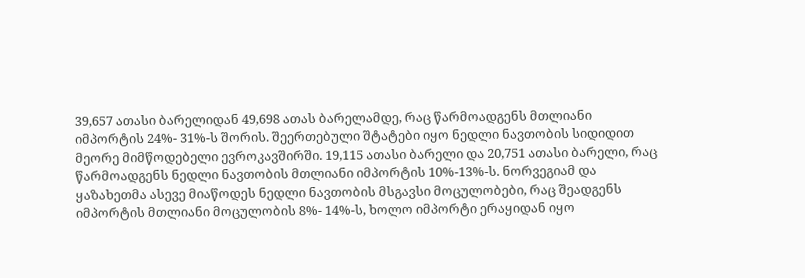39,657 ათასი ბარელიდან 49,698 ათას ბარელამდე, რაც წარმოადგენს მთლიანი იმპორტის 24%- 31%-ს შორის. შეერთებული შტატები იყო ნედლი ნავთობის სიდიდით მეორე მიმწოდებელი ევროკავშირში. 19,115 ათასი ბარელი და 20,751 ათასი ბარელი, რაც წარმოადგენს ნედლი ნავთობის მთლიანი იმპორტის 10%-13%-ს. ნორვეგიამ და ყაზახეთმა ასევე მიაწოდეს ნედლი ნავთობის მსგავსი მოცულობები, რაც შეადგენს იმპორტის მთლიანი მოცულობის 8%- 14%-ს, ხოლო იმპორტი ერაყიდან იყო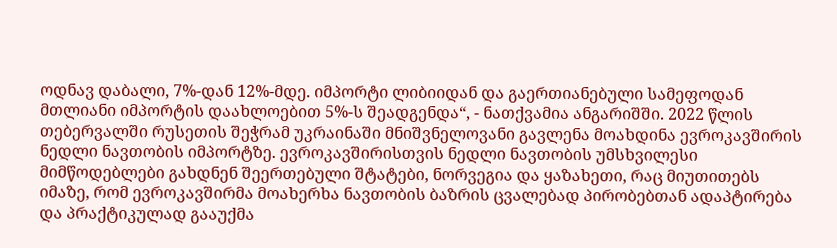ოდნავ დაბალი, 7%-დან 12%-მდე. იმპორტი ლიბიიდან და გაერთიანებული სამეფოდან მთლიანი იმპორტის დაახლოებით 5%-ს შეადგენდა“, - ნათქვამია ანგარიშში. 2022 წლის თებერვალში რუსეთის შეჭრამ უკრაინაში მნიშვნელოვანი გავლენა მოახდინა ევროკავშირის ნედლი ნავთობის იმპორტზე. ევროკავშირისთვის ნედლი ნავთობის უმსხვილესი მიმწოდებლები გახდნენ შეერთებული შტატები, ნორვეგია და ყაზახეთი, რაც მიუთითებს იმაზე, რომ ევროკავშირმა მოახერხა ნავთობის ბაზრის ცვალებად პირობებთან ადაპტირება და პრაქტიკულად გააუქმა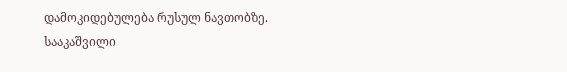დამოკიდებულება რუსულ ნავთობზე.
სააკაშვილი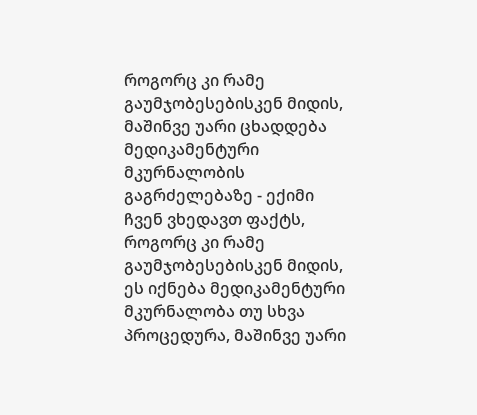როგორც კი რამე გაუმჯობესებისკენ მიდის, მაშინვე უარი ცხადდება მედიკამენტური მკურნალობის გაგრძელებაზე - ექიმი
ჩვენ ვხედავთ ფაქტს, როგორც კი რამე გაუმჯობესებისკენ მიდის, ეს იქნება მედიკამენტური მკურნალობა თუ სხვა პროცედურა, მაშინვე უარი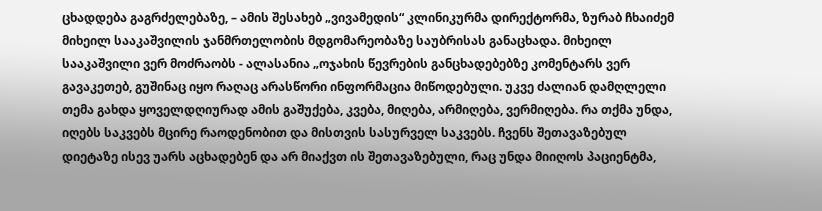ცხადდება გაგრძელებაზე, – ამის შესახებ „ვივამედის“ კლინიკურმა დირექტორმა, ზურაბ ჩხაიძემ მიხეილ სააკაშვილის ჯანმრთელობის მდგომარეობაზე საუბრისას განაცხადა. მიხეილ სააკაშვილი ვერ მოძრაობს - ალასანია „ოჯახის წევრების განცხადებებზე კომენტარს ვერ გავაკეთებ, გუშინაც იყო რაღაც არასწორი ინფორმაცია მიწოდებული. უკვე ძალიან დამღლელი თემა გახდა ყოველდღიურად ამის გაშუქება, კვება, მიღება, არმიღება, ვერმიღება. რა თქმა უნდა, იღებს საკვებს მცირე რაოდენობით და მისთვის სასურველ საკვებს. ჩვენს შეთავაზებულ დიეტაზე ისევ უარს აცხადებენ და არ მიაქვთ ის შეთავაზებული, რაც უნდა მიიღოს პაციენტმა,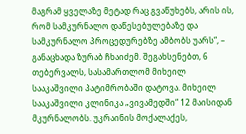მაგრამ ყველაზე მეტად რაც გვაწუხებს, არის ის, რომ სამკურნალო დაწესებულებაზე და სამკურნალო პროცედურებზე ამბობს უარს“, – განაცხადა ზურაბ ჩხაიძემ. შეგახსენებთ, 6 თებერვალს, სასამართლომ მიხეილ სააკაშვილი პატიმრობაში დატოვა. მიხეილ სააკაშვილი კლინიკა „ვივამედში“ 12 მაისიდან მკურნალობს. უკრაინის მოქალაქეს,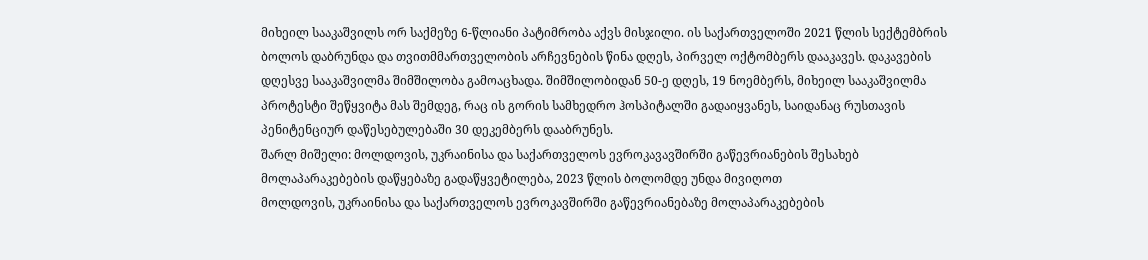მიხეილ სააკაშვილს ორ საქმეზე 6-წლიანი პატიმრობა აქვს მისჯილი. ის საქართველოში 2021 წლის სექტემბრის ბოლოს დაბრუნდა და თვითმმართველობის არჩევნების წინა დღეს, პირველ ოქტომბერს დააკავეს. დაკავების დღესვე სააკაშვილმა შიმშილობა გამოაცხადა. შიმშილობიდან 50-ე დღეს, 19 ნოემბერს, მიხეილ სააკაშვილმა პროტესტი შეწყვიტა მას შემდეგ, რაც ის გორის სამხედრო ჰოსპიტალში გადაიყვანეს, საიდანაც რუსთავის პენიტენციურ დაწესებულებაში 30 დეკემბერს დააბრუნეს.
შარლ მიშელი: მოლდოვის, უკრაინისა და საქართველოს ევროკავავშირში გაწევრიანების შესახებ მოლაპარაკებების დაწყებაზე გადაწყვეტილება, 2023 წლის ბოლომდე უნდა მივიღოთ
მოლდოვის, უკრაინისა და საქართველოს ევროკავშირში გაწევრიანებაზე მოლაპარაკებების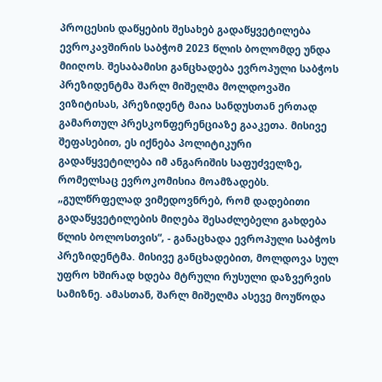პროცესის დაწყების შესახებ გადაწყვეტილება ევროკავშირის საბჭომ 2023 წლის ბოლომდე უნდა მიიღოს. შესაბამისი განცხადება ევროპული საბჭოს პრეზიდენტმა შარლ მიშელმა მოლდოვაში ვიზიტისას, პრეზიდენტ მაია სანდუსთან ერთად გამართულ პრესკონფერენციაზე გააკეთა. მისივე შეფასებით, ეს იქნება პოლიტიკური გადაწყვეტილება იმ ანგარიშის საფუძველზე, რომელსაც ევროკომისია მოამზადებს. „გულწრფელად ვიმედოვნრებ, რომ დადებითი გადაწყვეტილების მიღება შესაძლებელი გახდება წლის ბოლოსთვის“, - განაცხადა ევროპული საბჭოს პრეზიდენტმა. მისივე განცხადებით, მოლდოვა სულ უფრო ხშირად ხდება მტრული რუსული დაზვერვის სამიზნე. ამასთან, შარლ მიშელმა ასევე მოუწოდა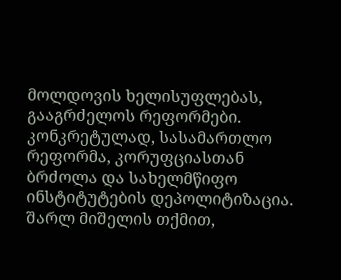მოლდოვის ხელისუფლებას, გააგრძელოს რეფორმები. კონკრეტულად, სასამართლო რეფორმა, კორუფციასთან ბრძოლა და სახელმწიფო ინსტიტუტების დეპოლიტიზაცია. შარლ მიშელის თქმით,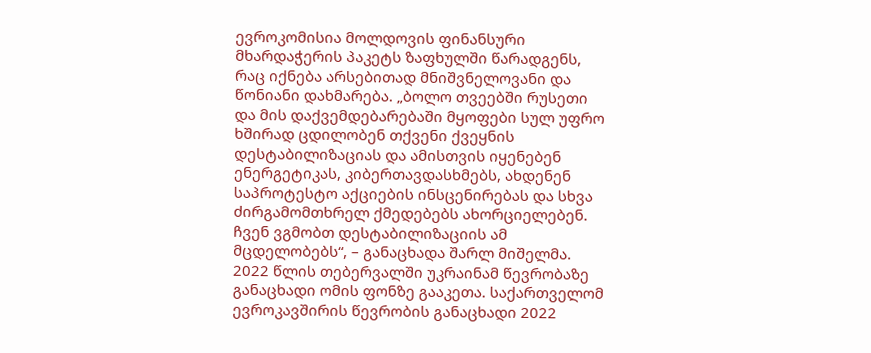ევროკომისია მოლდოვის ფინანსური მხარდაჭერის პაკეტს ზაფხულში წარადგენს, რაც იქნება არსებითად მნიშვნელოვანი და წონიანი დახმარება. „ბოლო თვეებში რუსეთი და მის დაქვემდებარებაში მყოფები სულ უფრო ხშირად ცდილობენ თქვენი ქვეყნის დესტაბილიზაციას და ამისთვის იყენებენ ენერგეტიკას, კიბერთავდასხმებს, ახდენენ საპროტესტო აქციების ინსცენირებას და სხვა ძირგამომთხრელ ქმედებებს ახორციელებენ. ჩვენ ვგმობთ დესტაბილიზაციის ამ მცდელობებს“, – განაცხადა შარლ მიშელმა. 2022 წლის თებერვალში უკრაინამ წევრობაზე განაცხადი ომის ფონზე გააკეთა. საქართველომ ევროკავშირის წევრობის განაცხადი 2022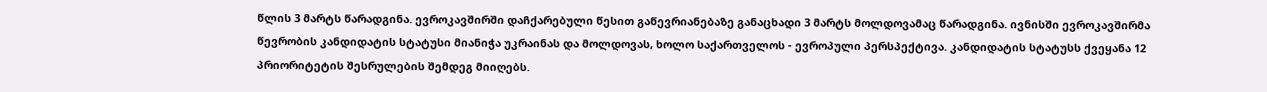წლის 3 მარტს წარადგინა. ევროკავშირში დაჩქარებული წესით გაწევრიანებაზე განაცხადი 3 მარტს მოლდოვამაც წარადგინა. ივნისში ევროკავშირმა წევრობის კანდიდატის სტატუსი მიანიჭა უკრაინას და მოლდოვას, ხოლო საქართველოს - ევროპული პერსპექტივა. კანდიდატის სტატუსს ქვეყანა 12 პრიორიტეტის შესრულების შემდეგ მიიღებს.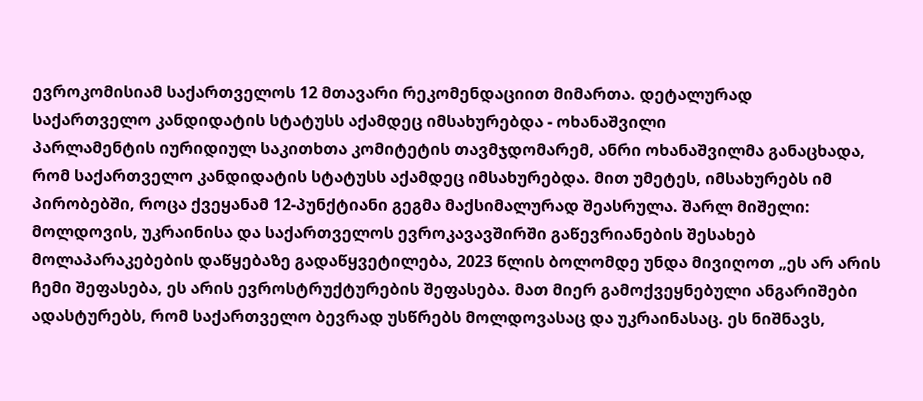ევროკომისიამ საქართველოს 12 მთავარი რეკომენდაციით მიმართა. დეტალურად
საქართველო კანდიდატის სტატუსს აქამდეც იმსახურებდა - ოხანაშვილი
პარლამენტის იურიდიულ საკითხთა კომიტეტის თავმჯდომარემ, ანრი ოხანაშვილმა განაცხადა, რომ საქართველო კანდიდატის სტატუსს აქამდეც იმსახურებდა. მით უმეტეს, იმსახურებს იმ პირობებში, როცა ქვეყანამ 12-პუნქტიანი გეგმა მაქსიმალურად შეასრულა. შარლ მიშელი: მოლდოვის, უკრაინისა და საქართველოს ევროკავავშირში გაწევრიანების შესახებ მოლაპარაკებების დაწყებაზე გადაწყვეტილება, 2023 წლის ბოლომდე უნდა მივიღოთ „ეს არ არის ჩემი შეფასება, ეს არის ევროსტრუქტურების შეფასება. მათ მიერ გამოქვეყნებული ანგარიშები ადასტურებს, რომ საქართველო ბევრად უსწრებს მოლდოვასაც და უკრაინასაც. ეს ნიშნავს,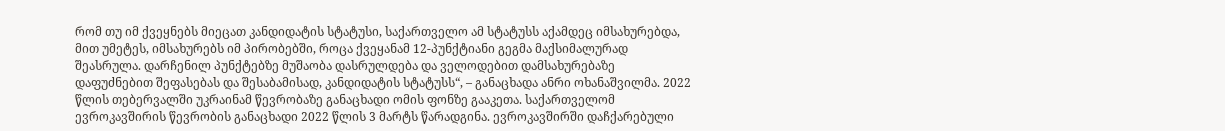რომ თუ იმ ქვეყნებს მიეცათ კანდიდატის სტატუსი, საქართველო ამ სტატუსს აქამდეც იმსახურებდა, მით უმეტეს, იმსახურებს იმ პირობებში, როცა ქვეყანამ 12-პუნქტიანი გეგმა მაქსიმალურად შეასრულა. დარჩენილ პუნქტებზე მუშაობა დასრულდება და ველოდებით დამსახურებაზე დაფუძნებით შეფასებას და შესაბამისად, კანდიდატის სტატუსს“, – განაცხადა ანრი ოხანაშვილმა. 2022 წლის თებერვალში უკრაინამ წევრობაზე განაცხადი ომის ფონზე გააკეთა. საქართველომ ევროკავშირის წევრობის განაცხადი 2022 წლის 3 მარტს წარადგინა. ევროკავშირში დაჩქარებული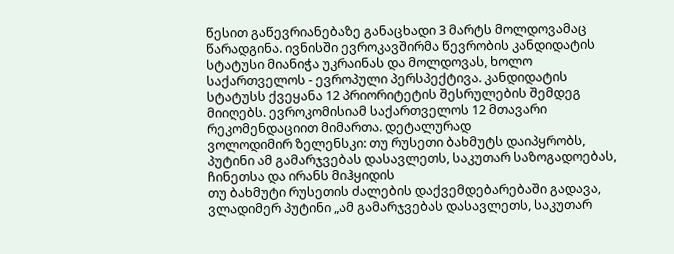წესით გაწევრიანებაზე განაცხადი 3 მარტს მოლდოვამაც წარადგინა. ივნისში ევროკავშირმა წევრობის კანდიდატის სტატუსი მიანიჭა უკრაინას და მოლდოვას, ხოლო საქართველოს - ევროპული პერსპექტივა. კანდიდატის სტატუსს ქვეყანა 12 პრიორიტეტის შესრულების შემდეგ მიიღებს. ევროკომისიამ საქართველოს 12 მთავარი რეკომენდაციით მიმართა. დეტალურად
ვოლოდიმირ ზელენსკი: თუ რუსეთი ბახმუტს დაიპყრობს, პუტინი ამ გამარჯვებას დასავლეთს, საკუთარ საზოგადოებას, ჩინეთსა და ირანს მიჰყიდის
თუ ბახმუტი რუსეთის ძალების დაქვემდებარებაში გადავა, ვლადიმერ პუტინი „ამ გამარჯვებას დასავლეთს, საკუთარ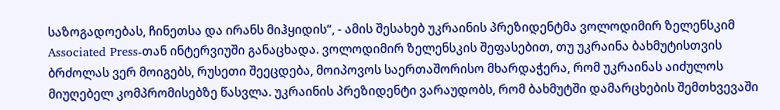საზოგადოებას, ჩინეთსა და ირანს მიჰყიდის“, - ამის შესახებ უკრაინის პრეზიდენტმა ვოლოდიმირ ზელენსკიმ Associated Press-თან ინტერვიუში განაცხადა. ვოლოდიმირ ზელენსკის შეფასებით, თუ უკრაინა ბახმუტისთვის ბრძოლას ვერ მოიგებს, რუსეთი შეეცდება, მოიპოვოს საერთაშორისო მხარდაჭერა, რომ უკრაინას აიძულოს მიუღებელ კომპრომისებზე წასვლა. უკრაინის პრეზიდენტი ვარაუდობს, რომ ბახმუტში დამარცხების შემთხვევაში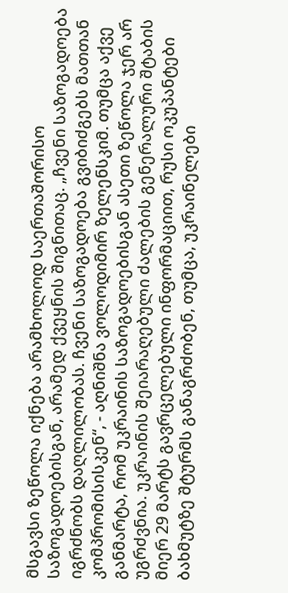მსგავსი ზეწოლა იქნება არამხოლოდ საერთაშორისო საზოგადოებისგან, არამედ ქვეყნის შიგნითაც. „ჩვენი საზოგადოება იგრძნობს დაღლილობას. ჩვენი საზოგადოება გვიბიძგებს მათთან კომპრომისისკენ“, - აღნიშნა ვოლოდიმირ ზელენსკიმ. თუმცა აქვე განმარტა, რომ უკრაინის საზოგადოებისგან ასეთი ზეწოლა ჯერ არ უგრძვნია. უკრაინის შეიარაღებული ძალების გენერალური შტაბის მიერ 29 მარტს გავრცელებული ინფორმაციით, რუსი ოკუპანტები ბახმუტზე შტურმს განაგრძობენ, თუმცა, უკრაინელები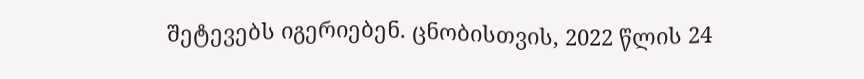შეტევებს იგერიებენ. ცნობისთვის, 2022 წლის 24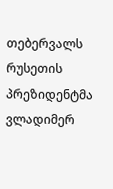თებერვალს რუსეთის პრეზიდენტმა ვლადიმერ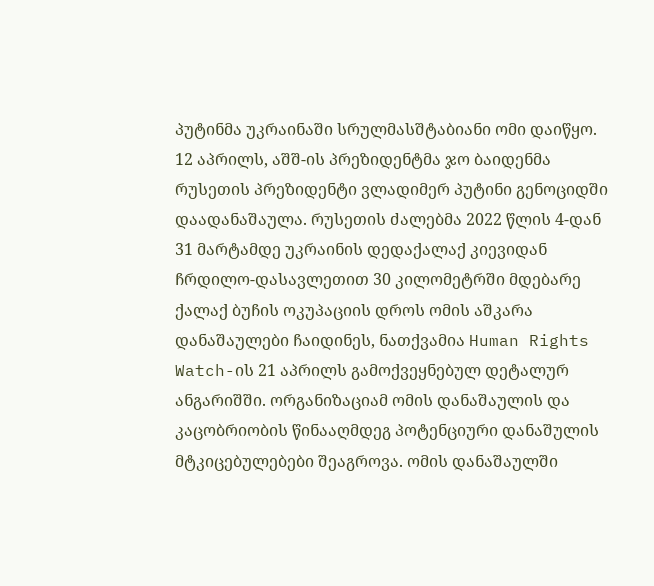პუტინმა უკრაინაში სრულმასშტაბიანი ომი დაიწყო. 12 აპრილს, აშშ-ის პრეზიდენტმა ჯო ბაიდენმა რუსეთის პრეზიდენტი ვლადიმერ პუტინი გენოციდში დაადანაშაულა. რუსეთის ძალებმა 2022 წლის 4-დან 31 მარტამდე უკრაინის დედაქალაქ კიევიდან ჩრდილო-დასავლეთით 30 კილომეტრში მდებარე ქალაქ ბუჩის ოკუპაციის დროს ომის აშკარა დანაშაულები ჩაიდინეს, ნათქვამია Human Rights Watch-ის 21 აპრილს გამოქვეყნებულ დეტალურ ანგარიშში. ორგანიზაციამ ომის დანაშაულის და კაცობრიობის წინააღმდეგ პოტენციური დანაშულის მტკიცებულებები შეაგროვა. ომის დანაშაულში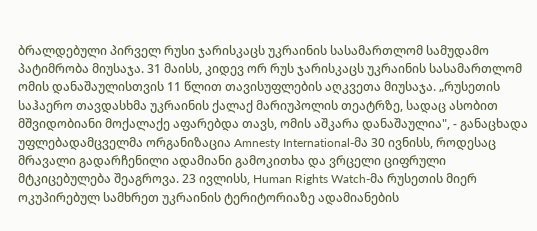ბრალდებული პირველ რუსი ჯარისკაცს უკრაინის სასამართლომ სამუდამო პატიმრობა მიუსაჯა. 31 მაისს, კიდევ ორ რუს ჯარისკაცს უკრაინის სასამართლომ ომის დანაშაულისთვის 11 წლით თავისუფლების აღკვეთა მიუსაჯა. „რუსეთის საჰაერო თავდასხმა უკრაინის ქალაქ მარიუპოლის თეატრზე, სადაც ასობით მშვიდობიანი მოქალაქე აფარებდა თავს, ომის აშკარა დანაშაულია", - განაცხადა უფლებადამცველმა ორგანიზაცია Amnesty International-მა 30 ივნისს, როდესაც მრავალი გადარჩენილი ადამიანი გამოკითხა და ვრცელი ციფრული მტკიცებულება შეაგროვა. 23 ივლისს, Human Rights Watch-მა რუსეთის მიერ ოკუპირებულ სამხრეთ უკრაინის ტერიტორიაზე ადამიანების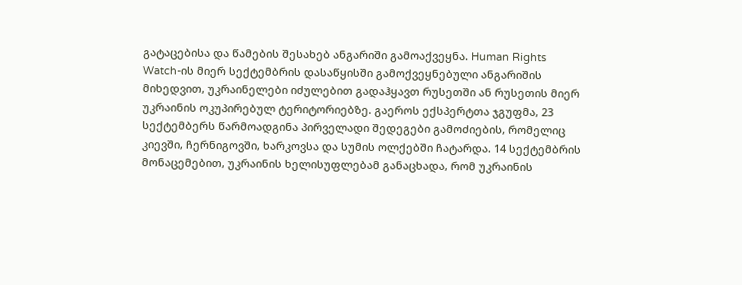გატაცებისა და წამების შესახებ ანგარიში გამოაქვეყნა. Human Rights Watch-ის მიერ სექტემბრის დასაწყისში გამოქვეყნებული ანგარიშის მიხედვით, უკრაინელები იძულებით გადაჰყავთ რუსეთში ან რუსეთის მიერ უკრაინის ოკუპირებულ ტერიტორიებზე. გაეროს ექსპერტთა ჯგუფმა, 23 სექტემბერს წარმოადგინა პირველადი შედეგები გამოძიების, რომელიც კიევში, ჩერნიგოვში, ხარკოვსა და სუმის ოლქებში ჩატარდა. 14 სექტემბრის მონაცემებით, უკრაინის ხელისუფლებამ განაცხადა, რომ უკრაინის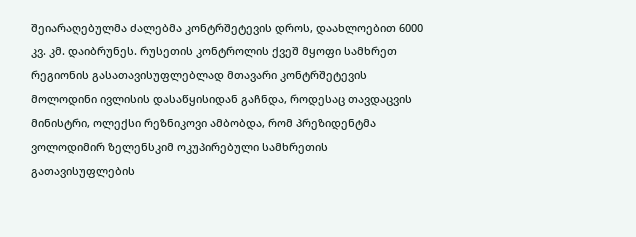შეიარაღებულმა ძალებმა კონტრშეტევის დროს, დაახლოებით 6000 კვ. კმ. დაიბრუნეს. რუსეთის კონტროლის ქვეშ მყოფი სამხრეთ რეგიონის გასათავისუფლებლად მთავარი კონტრშეტევის მოლოდინი ივლისის დასაწყისიდან გაჩნდა, როდესაც თავდაცვის მინისტრი, ოლექსი რეზნიკოვი ამბობდა, რომ პრეზიდენტმა ვოლოდიმირ ზელენსკიმ ოკუპირებული სამხრეთის გათავისუფლების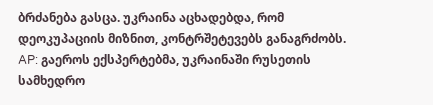ბრძანება გასცა. უკრაინა აცხადებდა, რომ დეოკუპაციის მიზნით, კონტრშეტევებს განაგრძობს. AP: გაეროს ექსპერტებმა, უკრაინაში რუსეთის სამხედრო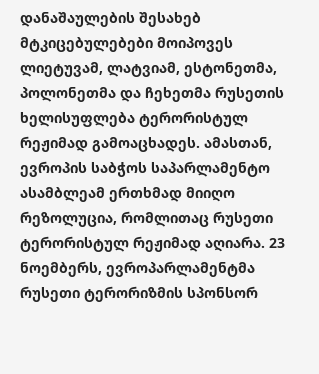დანაშაულების შესახებ მტკიცებულებები მოიპოვეს ლიეტუვამ, ლატვიამ, ესტონეთმა, პოლონეთმა და ჩეხეთმა რუსეთის ხელისუფლება ტერორისტულ რეჟიმად გამოაცხადეს. ამასთან, ევროპის საბჭოს საპარლამენტო ასამბლეამ ერთხმად მიიღო რეზოლუცია, რომლითაც რუსეთი ტერორისტულ რეჟიმად აღიარა. 23 ნოემბერს, ევროპარლამენტმა რუსეთი ტერორიზმის სპონსორ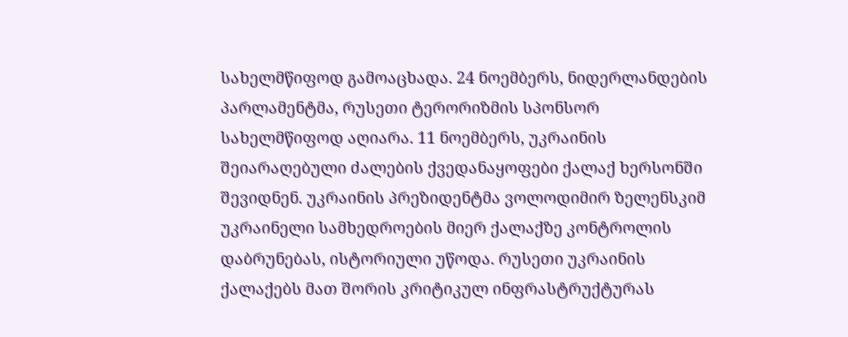სახელმწიფოდ გამოაცხადა. 24 ნოემბერს, ნიდერლანდების პარლამენტმა, რუსეთი ტერორიზმის სპონსორ სახელმწიფოდ აღიარა. 11 ნოემბერს, უკრაინის შეიარაღებული ძალების ქვედანაყოფები ქალაქ ხერსონში შევიდნენ. უკრაინის პრეზიდენტმა ვოლოდიმირ ზელენსკიმ უკრაინელი სამხედროების მიერ ქალაქზე კონტროლის დაბრუნებას, ისტორიული უწოდა. რუსეთი უკრაინის ქალაქებს მათ შორის კრიტიკულ ინფრასტრუქტურას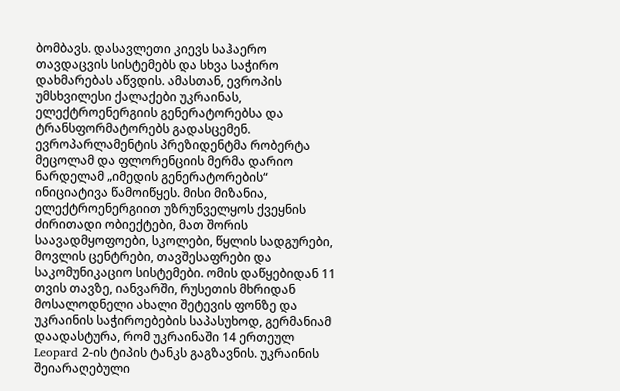ბომბავს. დასავლეთი კიევს საჰაერო თავდაცვის სისტემებს და სხვა საჭირო დახმარებას აწვდის. ამასთან, ევროპის უმსხვილესი ქალაქები უკრაინას, ელექტროენერგიის გენერატორებსა და ტრანსფორმატორებს გადასცემენ. ევროპარლამენტის პრეზიდენტმა რობერტა მეცოლამ და ფლორენციის მერმა დარიო ნარდელამ „იმედის გენერატორების“ ინიციატივა წამოიწყეს. მისი მიზანია, ელექტროენერგიით უზრუნველყოს ქვეყნის ძირითადი ობიექტები, მათ შორის საავადმყოფოები, სკოლები, წყლის სადგურები, მოვლის ცენტრები, თავშესაფრები და საკომუნიკაციო სისტემები. ომის დაწყებიდან 11 თვის თავზე, იანვარში, რუსეთის მხრიდან მოსალოდნელი ახალი შეტევის ფონზე და უკრაინის საჭიროებების საპასუხოდ, გერმანიამ დაადასტურა, რომ უკრაინაში 14 ერთეულ Leopard 2-ის ტიპის ტანკს გაგზავნის. უკრაინის შეიარაღებული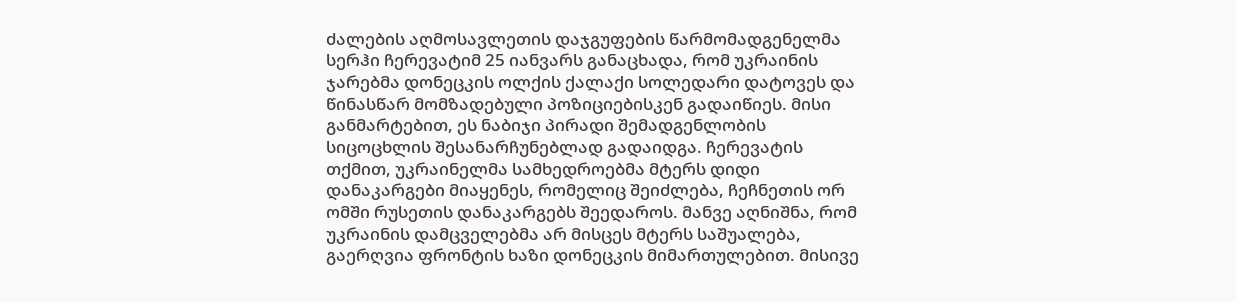ძალების აღმოსავლეთის დაჯგუფების წარმომადგენელმა სერჰი ჩერევატიმ 25 იანვარს განაცხადა, რომ უკრაინის ჯარებმა დონეცკის ოლქის ქალაქი სოლედარი დატოვეს და წინასწარ მომზადებული პოზიციებისკენ გადაიწიეს. მისი განმარტებით, ეს ნაბიჯი პირადი შემადგენლობის სიცოცხლის შესანარჩუნებლად გადაიდგა. ჩერევატის თქმით, უკრაინელმა სამხედროებმა მტერს დიდი დანაკარგები მიაყენეს, რომელიც შეიძლება, ჩეჩნეთის ორ ომში რუსეთის დანაკარგებს შეედაროს. მანვე აღნიშნა, რომ უკრაინის დამცველებმა არ მისცეს მტერს საშუალება, გაერღვია ფრონტის ხაზი დონეცკის მიმართულებით. მისივე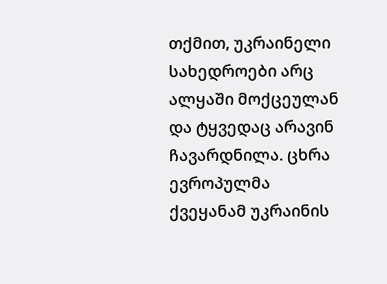თქმით, უკრაინელი სახედროები არც ალყაში მოქცეულან და ტყვედაც არავინ ჩავარდნილა. ცხრა ევროპულმა ქვეყანამ უკრაინის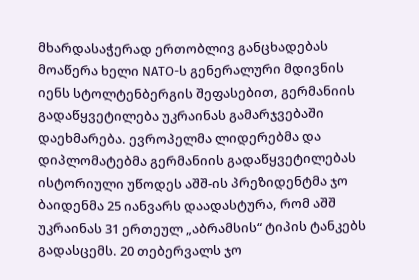მხარდასაჭერად ერთობლივ განცხადებას მოაწერა ხელი NATO-ს გენერალური მდივნის იენს სტოლტენბერგის შეფასებით, გერმანიის გადაწყვეტილება უკრაინას გამარჯვებაში დაეხმარება. ევროპელმა ლიდერებმა და დიპლომატებმა გერმანიის გადაწყვეტილებას ისტორიული უწოდეს აშშ-ის პრეზიდენტმა ჯო ბაიდენმა 25 იანვარს დაადასტურა, რომ აშშ უკრაინას 31 ერთეულ „აბრამსის“ ტიპის ტანკებს გადასცემს. 20 თებერვალს ჯო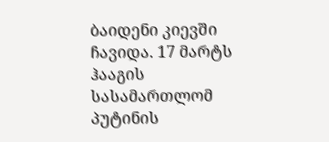ბაიდენი კიევში ჩავიდა. 17 მარტს ჰააგის სასამართლომ პუტინის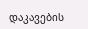დაკავების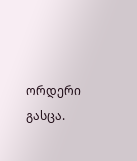ორდერი გასცა.